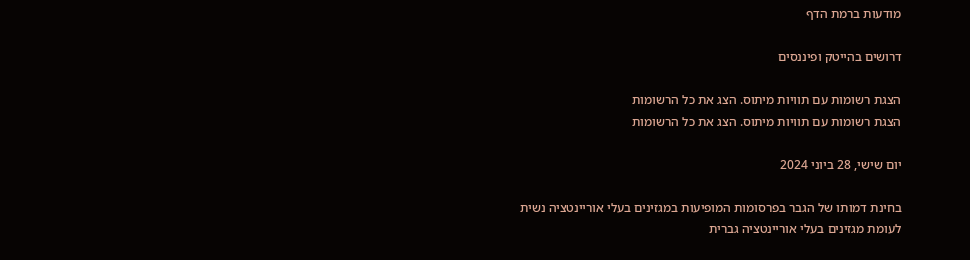מודעות ברמת הדף

דרושים בהייטק ופיננסים

הצגת רשומות עם תוויות מיתוס. הצג את כל הרשומות
הצגת רשומות עם תוויות מיתוס. הצג את כל הרשומות

יום שישי, 28 ביוני 2024

בחינת דמותו של הגבר בפרסומות המופיעות במגזינים בעלי אוריינטציה נשית לעומת מגזינים בעלי אוריינטציה גברית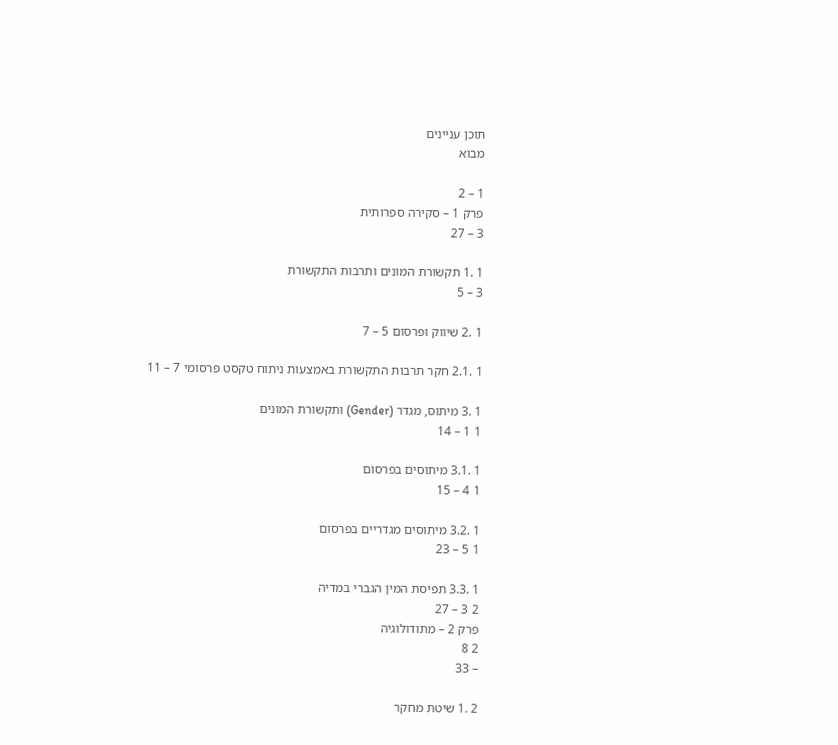תוכן עניינים
מבוא

1 – 2
פרק 1 – סקירה ספרותית
3 – 27

1 .1 תקשורת המונים ותרבות התקשורת
3 – 5

1 .2 שיווק ופרסום 5 – 7

1 .2.1 חקר תרבות התקשורת באמצעות ניתוח טקסט פרסומי 7 – 11

1 .3 מיתוס, מגדר (Gender) ותקשורת המונים
1 1 – 14

1 .3.1 מיתוסים בפרסום
1 4 – 15

1 .3.2 מיתוסים מגדריים בפרסום
1 5 – 23

1 .3.3 תפיסת המין הגברי במדיה
2 3 – 27
פרק 2 – מתודולוגיה
2 8
– 33

2 .1 שיטת מחקר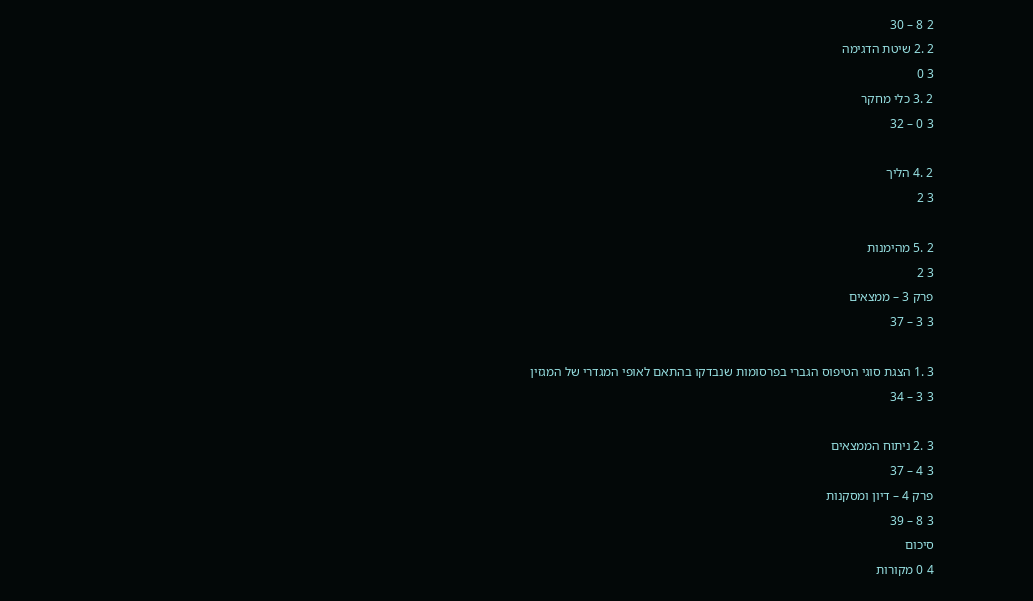2 8 – 30
2 .2 שיטת הדגימה
3 0
2 .3 כלי מחקר
3 0 – 32

2 .4 הליך
3 2

2 .5 מהימנות
3 2
פרק 3 – ממצאים
3 3 – 37

3 .1 הצגת סוגי הטיפוס הגברי בפרסומות שנבדקו בהתאם לאופי המגדרי של המגזין
3 3 – 34

3 .2 ניתוח הממצאים
3 4 – 37
פרק 4 – דיון ומסקנות
3 8 – 39
סיכום
4 0 מקורות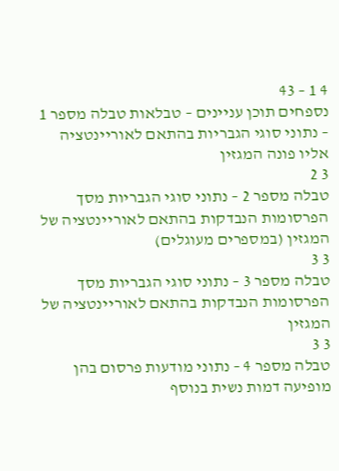4 1 – 43
נספחים תוכן עניינים – טבלאות טבלה מספר 1 – נתוני סוגי הגבריות בהתאם לאוריינטציה אליו פונה המגזין
3 2
טבלה מספר 2 – נתוני סוגי הגבריות מסך הפרסומות הנבדקות בהתאם לאוריינטציה של המגזין (במספרים מעוגלים)
3 3
טבלה מספר 3 – נתוני סוגי הגבריות מסך הפרסומות הנבדקות בהתאם לאוריינטציה של המגזין
3 3
טבלה מספר 4 – נתוני מודעות פרסום בהן מופיעה דמות נשית בנוסף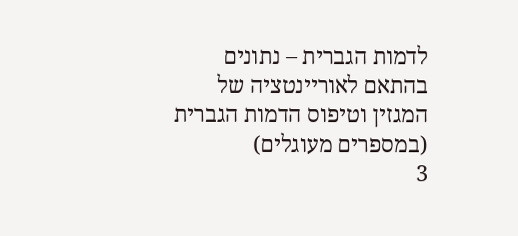לדמות הגברית – נתונים בהתאם לאוריינטציה של המגזין וטיפוס הדמות הגברית (במספרים מעוגלים)
3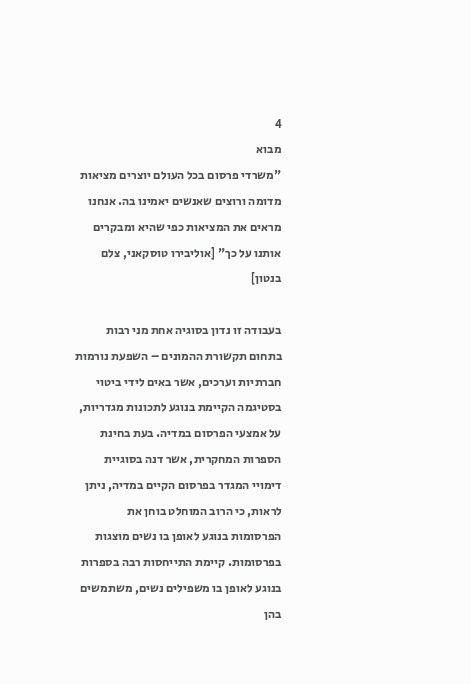4
מבוא
"משרדי פרסום בכל העולם יוצרים מציאות מדומה ורוצים שאנשים יאמינו בה. אנחנו מראים את המציאות כפי שהיא ומבקרים אותנו על כך" [אוליבירו טוסקאני, צלם בנטון]

בעבודה זו נדון בסוגיה אחת מני רבות בתחום תקשורת ההמונים – השפעת נורמות חברתיות וערכים, אשר באים לידי ביטוי בסטיגמה הקיימת בנוגע לתכונות מגדריות, על אמצעי הפרסום במדיה. בעת בחינת הספרות המחקרית, אשר דנה בסוגיית דימויי המגדר בפרסום הקיים במדיה, ניתן לראות, כי הרוב המוחלט בוחן את הפרסומות בנוגע לאופן בו נשים מוצגות בפרסומות. קיימת התייחסות רבה בספרות בנוגע לאופן בו משפילים נשים, משתמשים בהן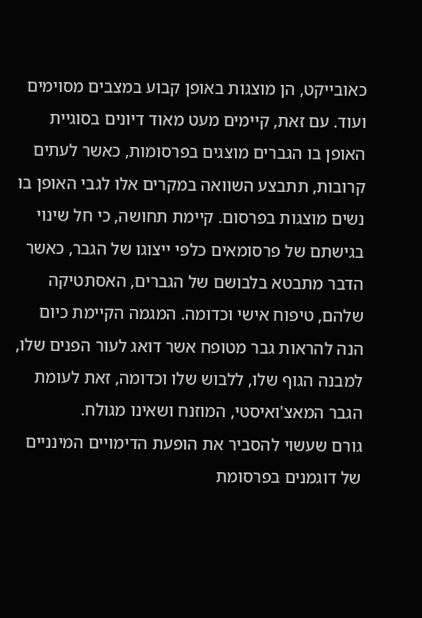כאובייקט, הן מוצגות באופן קבוע במצבים מסוימים ועוד. עם זאת, קיימים מעט מאוד דיונים בסוגיית האופן בו הגברים מוצגים בפרסומות, כאשר לעתים קרובות, תתבצע השוואה במקרים אלו לגבי האופן בו נשים מוצגות בפרסום. קיימת תחושה, כי חל שינוי בגישתם של פרסומאים כלפי ייצוגו של הגבר, כאשר הדבר מתבטא בלבושם של הגברים, האסתטיקה שלהם, טיפוח אישי וכדומה. המגמה הקיימת כיום הנה להראות גבר מטופח אשר דואג לעור הפנים שלו, למבנה הגוף שלו, ללבוש שלו וכדומה, זאת לעומת הגבר המאצ'ואיסטי, המוזנח ושאינו מגולח.
גורם שעשוי להסביר את הופעת הדימויים המינניים של דוגמנים בפרסומת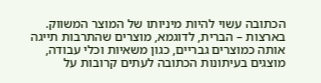הכתובה עשוי להיות מיניותו של המוצר המשווק. בארצות – הברית, לדוגמא, מוצרים שהתרבות תייגה אותה כמוצרים גבריים, כגון משאיות וכלי עבודה, מוצגים בעיתונות הכתובה לעתים קרובות על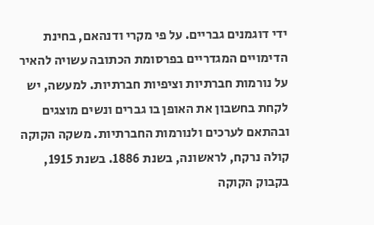ידי דוגמנים גבריים. על פי מקרי ודנהאם, בחינת הדימויים המגדריים בפרסומת הכתובה עשויה להאיר על נורמות חברתיות וציפיות חברתיות. למעשה, יש לקחת בחשבון את האופן בו גברים ונשים מוצגים ובהתאם לערכים ולנורמות החברתיות. משקה הקוקה קולה נרקח, לראשונה, בשנת 1886. בשנת 1915, בקבוק הקוקה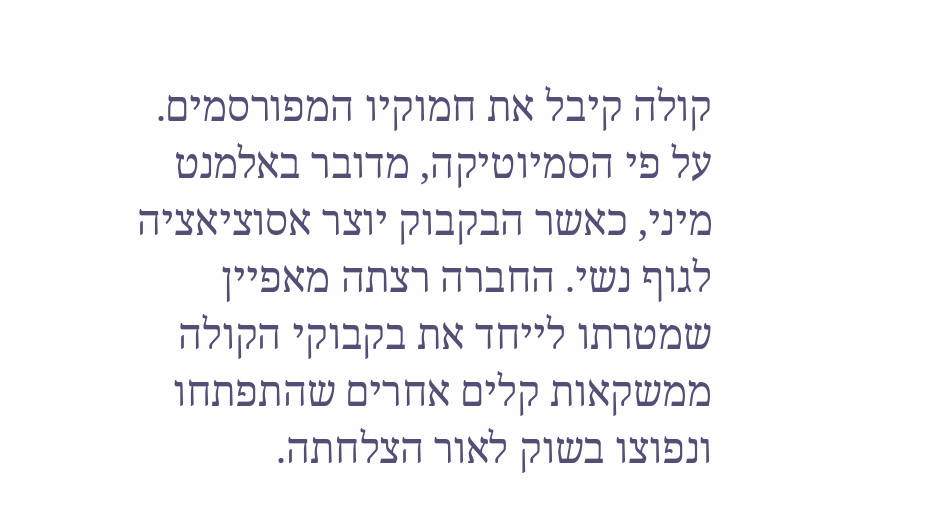קולה קיבל את חמוקיו המפורסמים. על פי הסמיוטיקה, מדובר באלמנט מיני, כאשר הבקבוק יוצר אסוציאציה לגוף נשי. החברה רצתה מאפיין שמטרתו לייחד את בקבוקי הקולה ממשקאות קלים אחרים שהתפתחו ונפוצו בשוק לאור הצלחתה.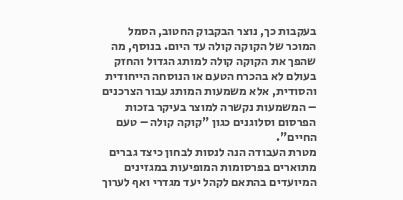בעקבות כך, נוצר הבקבוק החטוב, הסמל המוכר של הקוקה קולה עד היום. בנוסף, מה שהפך את הקוקה קולה למותג הגדול והחזק בעולם לא בהכרח הטעם או הנוסחה הייחודית והסודית, אלא משמעות המותג עבור הצרכנים – המשמעות נקשרה למוצר בעיקר בזכות הפרסום וסלוגנים כגון "קוקה קולה – טעם החיים".
מטרת העבודה הנה לנסות לבחון כיצד גברים מתוארים בפרסומות המופיעות במגזינים המיועדים בהתאם לקהל יעד מגדרי ואף לערוך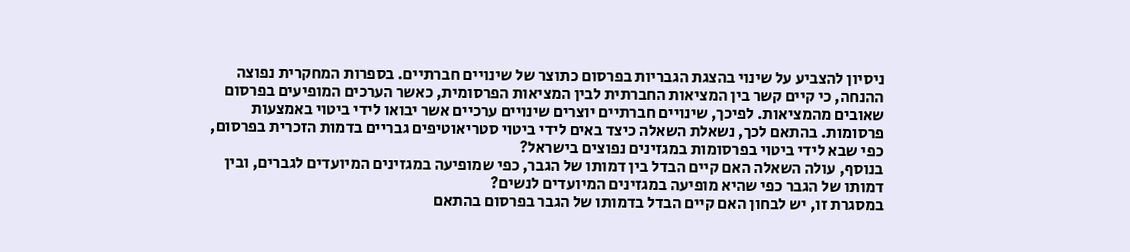ניסיון להצביע על שינוי בהצגת הגבריות בפרסום כתוצר של שינויים חברתיים. בספרות המחקרית נפוצה ההנחה, כי קיים קשר בין המציאות החברתית לבין המציאות הפרסומית, כאשר הערכים המופיעים בפרסום שאובים מהמציאות. לפיכך, שינויים חברתיים יוצרים שינויים ערכיים אשר יבואו לידי ביטוי באמצעות פרסומות. בהתאם לכך, נשאלת השאלה כיצד באים לידי ביטוי סטריאוטיפים גבריים בדמות הזכרית בפרסום, כפי שבא לידי ביטוי בפרסומות במגזינים נפוצים בישראל?
בנוסף, עולה השאלה האם קיים הבדל בין דמותו של הגבר, כפי שמופיעה במגזינים המיועדים לגברים, ובין דמותו של הגבר כפי שהיא מופיעה במגזינים המיועדים לנשים?
במסגרת זו, יש לבחון האם קיים הבדל בדמותו של הגבר בפרסום בהתאם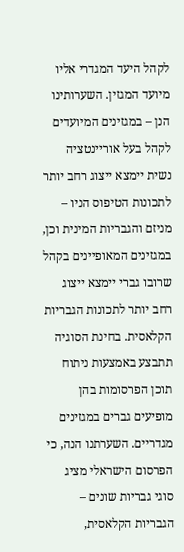לקהל היעד המגדרי אליו מיועד המגזין. השערותינו הנן – במגזינים המיועדים לקהל בעל אוריינטציה נשית יימצא ייצוג רחב יותר לתכונות הטיפוס הניו – מניזם והגבריות המינית וכן, במגזינים המאופיינים בקהל שרובו גברי יימצא ייצוג רחב יותר לתכונות הגבריות הקלאסית. בחינת הסוגיה תתבצע באמצעות ניתוח תוכן הפרסומות בהן מופיעים גברים במגזינים מגדריים. השערתנו הנה, כי הפרסום הישראלי מציג סוגי גבריות שונים – הגבריות הקלאסית,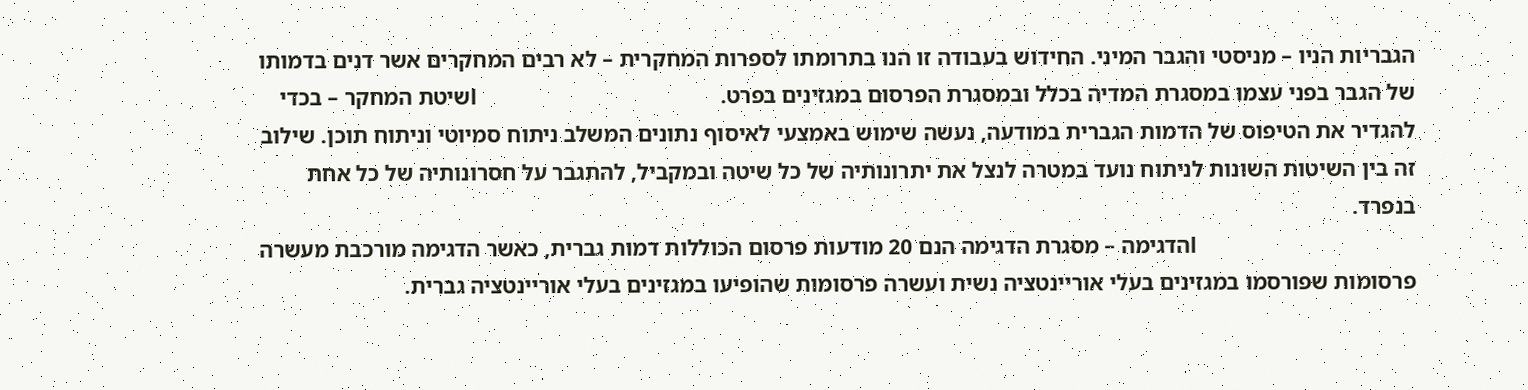הגבריות הניו – מניסטי והגבר המיני. החידוש בעבודה זו הנו בתרומתו לספרות המחקרית – לא רבים המחקרים אשר דנים בדמותו של הגבר בפני עצמו במסגרת המדיה בכלל ובמסגרת הפרסום במגזינים בפרט.                                           lשיטת המחקר – בכדי להגדיר את הטיפוס של הדמות הגברית במודעה, נעשה שימוש באמצעי לאיסוף נתונים המשלב ניתוח סמיוטי וניתוח תוכן. שילוב זה בין השיטות השונות לניתוח נועד במטרה לנצל את יתרונותיה של כל שיטה ובמקביל, להתגבר על חסרונותיה של כל אחת בנפרד.
                                            lהדגימה – מסגרת הדגימה הנם 20 מודעות פרסום הכוללות דמות גברית, כאשר הדגימה מורכבת מעשרה פרסומות שפורסמו במגזינים בעלי אוריינטציה נשית ועשרה פרסומות שהופיעו במגזינים בעלי אוריינטציה גברית.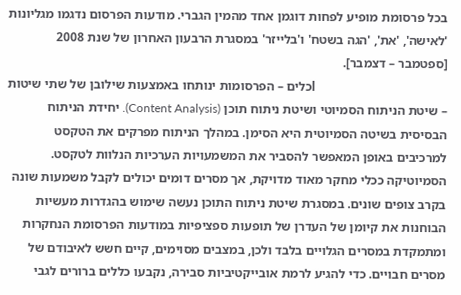בכל פרסומת מופיע לפחות דוגמן אחד מהמין הגברי. מודעות הפרסום נדגמו מגליונות 'לאישה', 'את', 'הגה בשטח' ו'בלייזר' במסגרת הרבעון האחרון של שנת 2008 [ספטמבר – דצמבר].
                                            lכלים – הפרסומות ינותחו באמצעות שילובן של שתי שיטות – שיטת הניתוח הסמיוטי ושיטת ניתוח תוכן (Content Analysis). יחידת הניתוח הבסיסית בשיטה הסמיוטית היא הסימן. במהלך הניתוח מפרקים את הטקסט למרכיבים באופן המאפשר להסביר את המשמעויות הערכיות הנלוות לטקסט.
הסמיוטיקה ככלי מחקר מאוד מדויקת, אך מסרים דומים יכולים לקבל משמעות שונה בקרב צופים שונים. במסגרת שיטת ניתוח התוכן נעשה שימוש בהגדרות מעשיות הבוחנות את קיומן של העדרן של תופעות ספציפיות במודעות הפרסומת הנחקרות ומתמקדת במסרים הגלויים בלבד ולכן, במצבים מסוימים, קיים חשש לאיבודם של מסרים חבויים. כדי להגיע לרמת אובייקטיביות סבירה, נקבעו כללים ברורים לגבי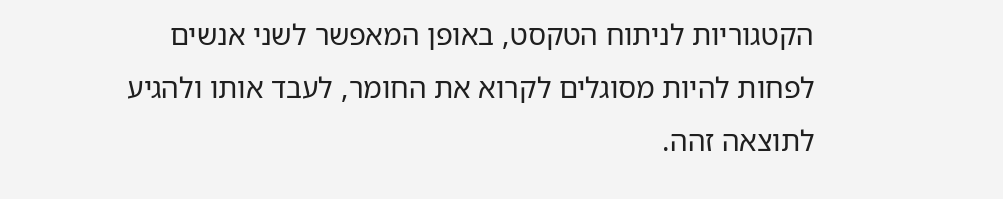הקטגוריות לניתוח הטקסט, באופן המאפשר לשני אנשים לפחות להיות מסוגלים לקרוא את החומר, לעבד אותו ולהגיע לתוצאה זהה.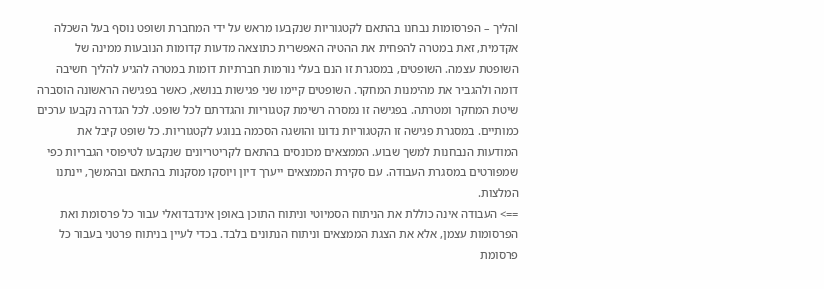lהליך – הפרסומות נבחנו בהתאם לקטגוריות שנקבעו מראש על ידי המחברת ושופט נוסף בעל השכלה אקדמית, זאת במטרה להפחית את ההטיה האפשרית כתוצאה מדעות קדומות הנובעות ממינה של השופטת עצמה. השופטים, במסגרת זו הנם בעלי נורמות חברתיות דומות במטרה להגיע להליך חשיבה דומה ולהגביר את מהימנות המחקר. השופטים קיימו שני פגישות בנושא, כאשר בפגישה הראשונה הוסברה שיטת המחקר ומטרתה. בפגישה זו נמסרה רשימת קטגוריות והגדרתם לכל שופט. לכל הגדרה נקבעו ערכים כמותיים. במסגרת פגישה זו הקטגוריות נדונו והושגה הסכמה בנוגע לקטגוריות. כל שופט קיבל את המודעות הנבחנות למשך שבוע. הממצאים מכונסים בהתאם לקריטריונים שנקבעו לטיפוסי הגבריות כפי שמפורטים במסגרת העבודה. עם סקירת הממצאים ייערך דיון ויוסקו מסקנות בהתאם ובהמשך, יינתנו המלצות.
==> העבודה אינה כוללת את הניתוח הסמיוטי וניתוח התוכן באופן אינדבדואלי עבור כל פרסומת ואת הפרסומות עצמן, אלא את הצגת הממצאים וניתוח הנתונים בלבד. בכדי לעיין בניתוח פרטני בעבור כל פרסומת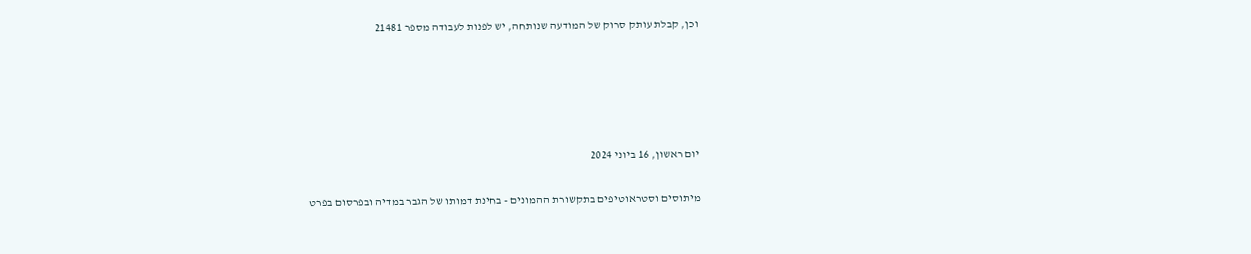וכן, קבלת עותק סרוק של המודעה שנותחה, יש לפנות לעבודה מספר 21481





יום ראשון, 16 ביוני 2024

מיתוסים וסטראוטיפים בתקשורת ההמונים - בחינת דמותו של הגבר במדיה ובפרסום בפרט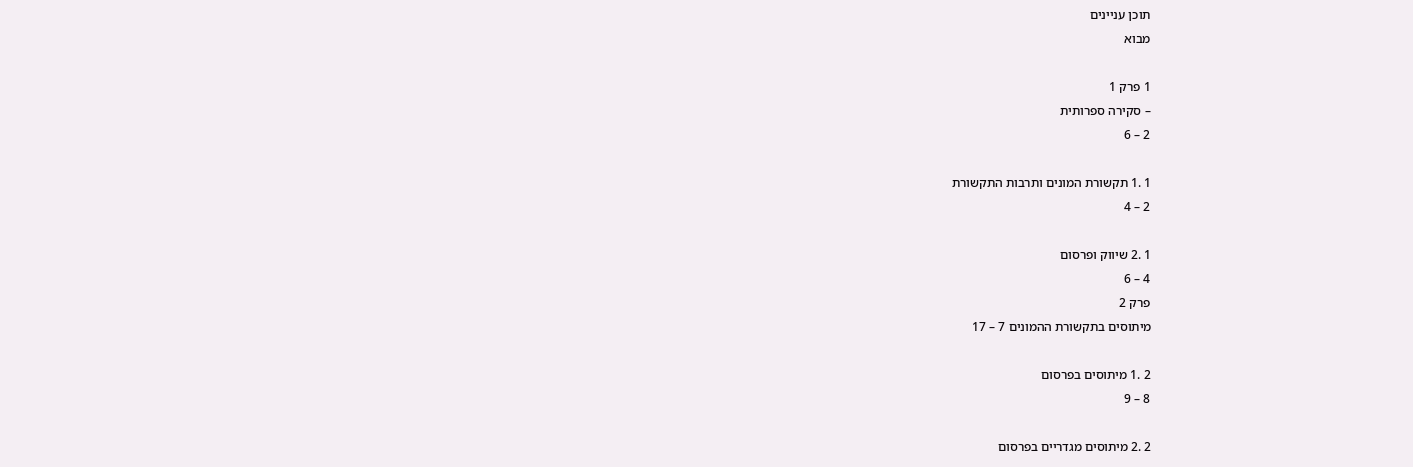תוכן עניינים
מבוא

1 פרק 1
– סקירה ספרותית
2 – 6

1 .1 תקשורת המונים ותרבות התקשורת
2 – 4

1 .2 שיווק ופרסום
4 – 6
פרק 2
מיתוסים בתקשורת ההמונים 7 – 17

2 .1 מיתוסים בפרסום
8 – 9

2 .2 מיתוסים מגדריים בפרסום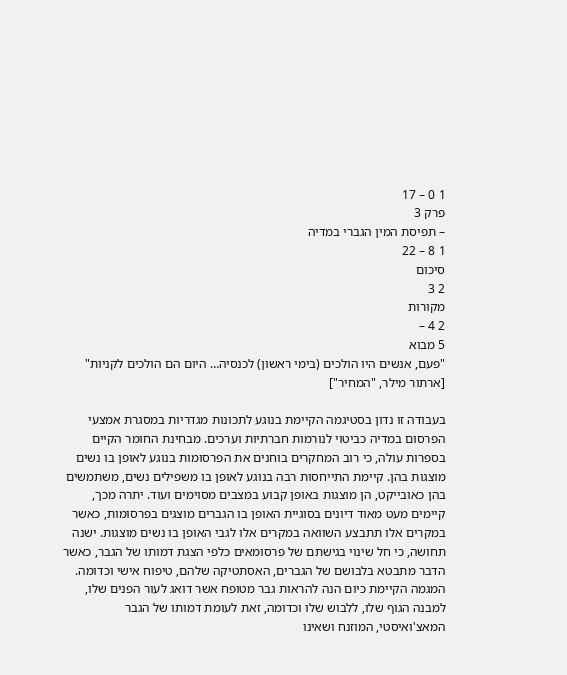1 0 – 17
פרק 3
– תפיסת המין הגברי במדיה
1 8 – 22
סיכום
2 3
מקורות
2 4 –
5 מבוא
"פעם, אנשים היו הולכים (בימי ראשון) לכנסיה… היום הם הולכים לקניות" [ארתור מילר, "המחיר"]

בעבודה זו נדון בסטיגמה הקיימת בנוגע לתכונות מגדריות במסגרת אמצעי הפרסום במדיה כביטוי לנורמות חברתיות וערכים. מבחינת החומר הקיים בספרות עולה, כי רוב המחקרים בוחנים את הפרסומות בנוגע לאופן בו נשים מוצגות בהן. קיימת התייחסות רבה בנוגע לאופן בו משפילים נשים, משתמשים בהן כאובייקט, הן מוצגות באופן קבוע במצבים מסוימים ועוד. יתרה מכך, קיימים מעט מאוד דיונים בסוגיית האופן בו הגברים מוצגים בפרסומות, כאשר במקרים אלו תתבצע השוואה במקרים אלו לגבי האופן בו נשים מוצגות. ישנה תחושה, כי חל שינוי בגישתם של פרסומאים כלפי הצגת דמותו של הגבר, כאשר הדבר מתבטא בלבושם של הגברים, האסתטיקה שלהם, טיפוח אישי וכדומה. המגמה הקיימת כיום הנה להראות גבר מטופח אשר דואג לעור הפנים שלו, למבנה הגוף שלו, ללבוש שלו וכדומה, זאת לעומת דמותו של הגבר המאצ'ואיסטי, המוזנח ושאינו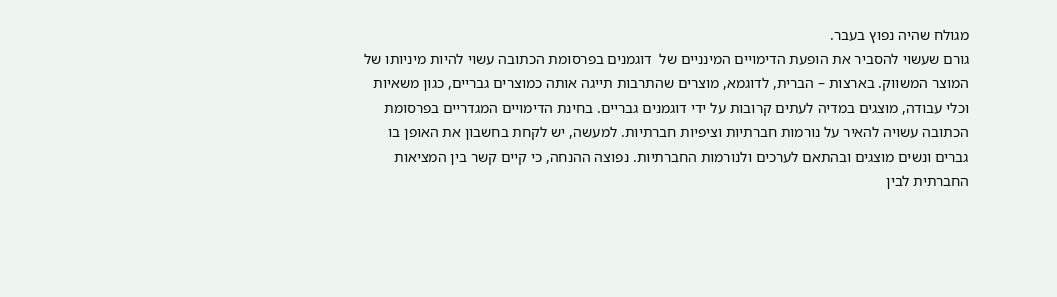מגולח שהיה נפוץ בעבר.
גורם שעשוי להסביר את הופעת הדימויים המינניים של  דוגמנים בפרסומת הכתובה עשוי להיות מיניותו של המוצר המשווק. בארצות – הברית, לדוגמא, מוצרים שהתרבות תייגה אותה כמוצרים גבריים, כגון משאיות וכלי עבודה, מוצגים במדיה לעתים קרובות על ידי דוגמנים גבריים. בחינת הדימויים המגדריים בפרסומת הכתובה עשויה להאיר על נורמות חברתיות וציפיות חברתיות. למעשה, יש לקחת בחשבון את האופן בו גברים ונשים מוצגים ובהתאם לערכים ולנורמות החברתיות. נפוצה ההנחה, כי קיים קשר בין המציאות החברתית לבין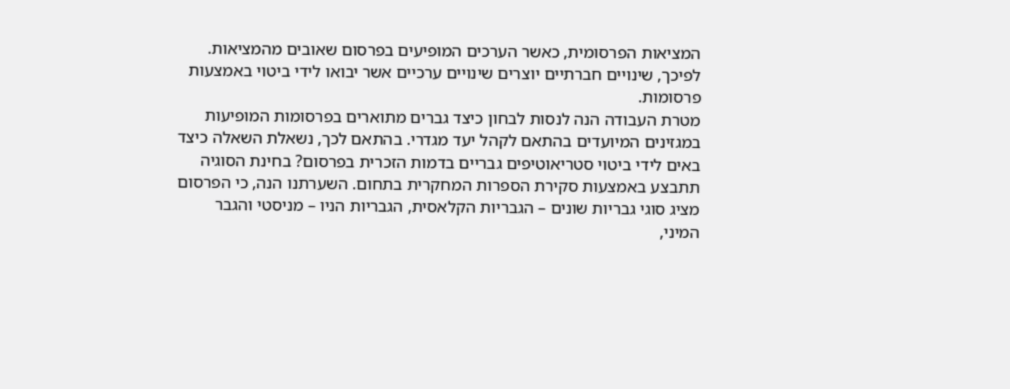המציאות הפרסומית, כאשר הערכים המופיעים בפרסום שאובים מהמציאות.
לפיכך, שינויים חברתיים יוצרים שינויים ערכיים אשר יבואו לידי ביטוי באמצעות פרסומות.
מטרת העבודה הנה לנסות לבחון כיצד גברים מתוארים בפרסומות המופיעות במגזינים המיועדים בהתאם לקהל יעד מגדרי. בהתאם לכך, נשאלת השאלה כיצד באים לידי ביטוי סטריאוטיפים גבריים בדמות הזכרית בפרסום? בחינת הסוגיה תתבצע באמצעות סקירת הספרות המחקרית בתחום. השערתנו הנה, כי הפרסום מציג סוגי גבריות שונים – הגבריות הקלאסית, הגבריות הניו – מניסטי והגבר המיני,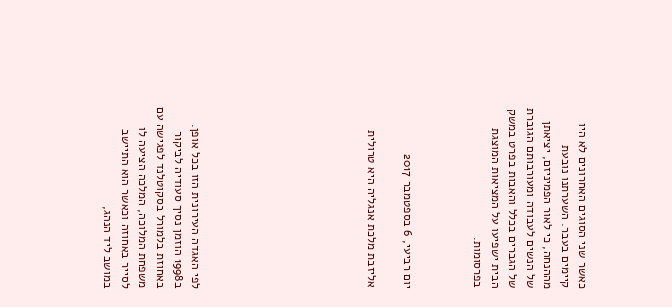כאשר שני הסוגים האחרונים לא היו קיימים בעבר. השערתנו נובעת מההנחה, כי לאור הפמיניזם, יציאתן של הנשים לעבודה ומעורבותם הגוברת של הגברים בכלל והאבות בפרט במשק הבית ישפיעו על המציאות המוצגת בפרסומות.



יום רביעי, 6 בספטמבר 2017

אליזבת מלכת אנגליה היא טרולית









לפי האגדה העירונית הזו בכל אופן.
ב1998 הוזמן נסיך סעודיה לביקור באחוזת בלמורל בסקוטלנד לפגישה עם משפחת המלוכה, המלכה הציעה לו לסייר באחוזה וכאשר הוא התיישב במושב ליד הנהג,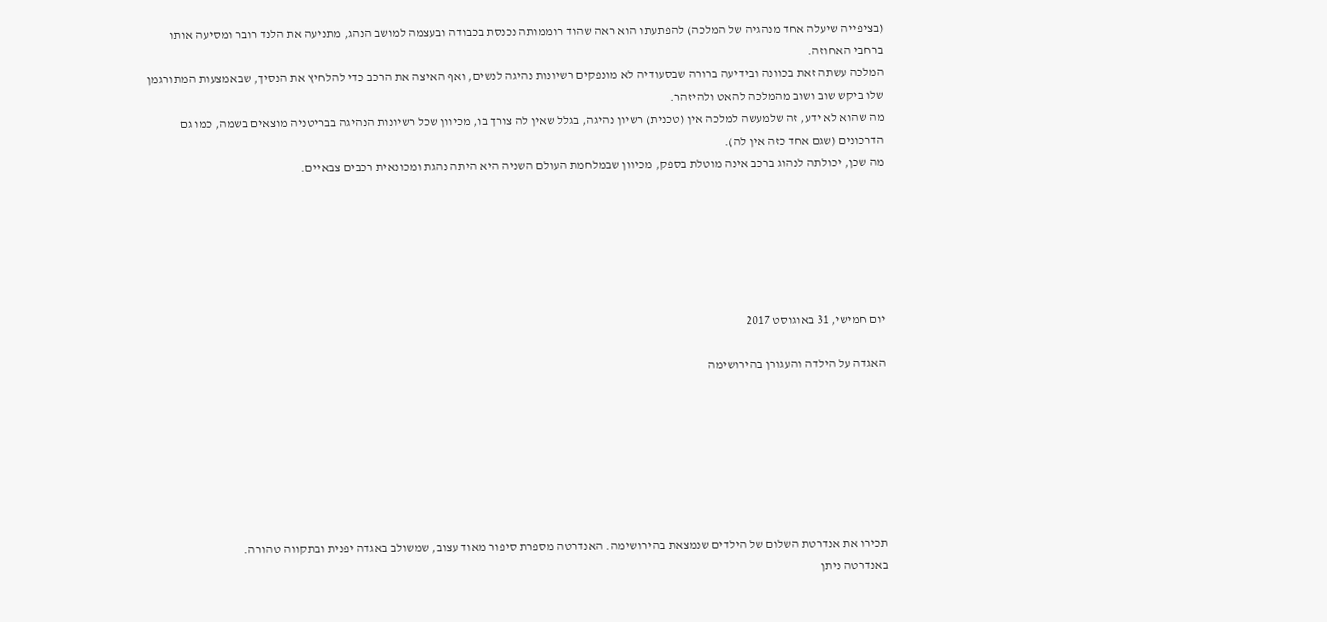(בציפייה שיעלה אחד מנהגיה של המלכה) להפתעתו הוא ראה שהוד רוממותה נכנסת בכבודה ובעצמה למושב הנהג, מתניעה את הלנד רובר ומסיעה אותו ברחבי האחוזה.
המלכה עשתה זאת בכוונה ובידיעה ברורה שבסעודיה לא מונפקים רשיונות נהיגה לנשים, ואף האיצה את הרכב כדי להלחיץ את הנסיך, שבאמצעות המתורגמן שלו ביקש שוב ושוב מהמלכה להאט ולהיזהר.
מה שהוא לא ידע, זה שלמעשה למלכה אין (טכנית) רשיון נהיגה, בגלל שאין לה צורך בו, מכיוון שכל רשיונות הנהיגה בבריטניה מוצאים בשמה, כמו גם הדרכונים (שגם אחד כזה אין לה).
מה שכן, יכולתה לנהוג ברכב אינה מוטלת בספק, מכיוון שבמלחמת העולם השניה היא היתה נהגת ומכונאית רכבים צבאיים.






יום חמישי, 31 באוגוסט 2017

האגדה על הילדה והעגורן בהירושימה







תכירו את אנדרטת השלום של הילדים שנמצאת בהירושימה. האנדרטה מספרת סיפור מאוד עצוב, שמשולב באגדה יפנית ובתקווה טהורה.
באנדרטה ניתן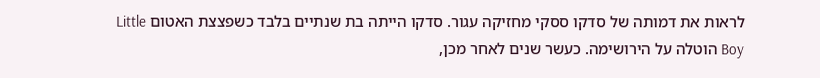לראות את דמותה של סדקו ססקי מחזיקה עגור. סדקו הייתה בת שנתיים בלבד כשפצצת האטום Little Boy הוטלה על הירושימה. כעשר שנים לאחר מכן,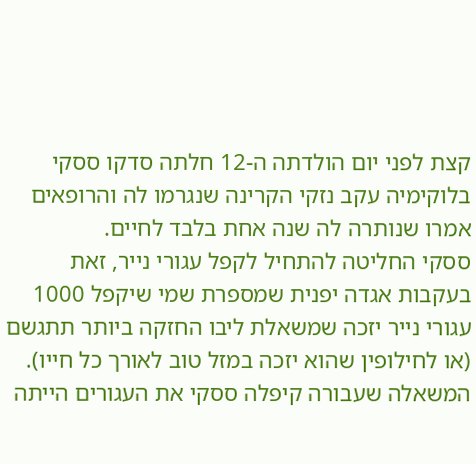קצת לפני יום הולדתה ה-12 חלתה סדקו ססקי בלוקימיה עקב נזקי הקרינה שנגרמו לה והרופאים אמרו שנותרה לה שנה אחת בלבד לחיים.
ססקי החליטה להתחיל לקפל עגורי נייר, זאת בעקבות אגדה יפנית שמספרת שמי שיקפל 1000 עגורי נייר יזכה שמשאלת ליבו החזקה ביותר תתגשם (או לחילופין שהוא יזכה במזל טוב לאורך כל חייו). המשאלה שעבורה קיפלה ססקי את העגורים הייתה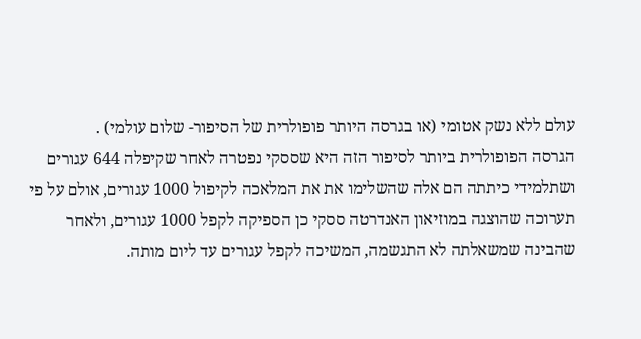עולם ללא נשק אטומי (או בגרסה היותר פופולרית של הסיפור- שלום עולמי) .
הגרסה הפופולרית ביותר לסיפור הזה היא שססקי נפטרה לאחר שקיפלה 644 עגורים ושתלמידי כיתתה הם אלה שהשלימו את את המלאכה לקיפול 1000 עגורים, אולם על פי תערוכה שהוצגה במוזיאון האנדרטה ססקי כן הספיקה לקפל 1000 עגורים, ולאחר שהבינה שמשאלתה לא התגשמה, המשיכה לקפל עגורים עד ליום מותה.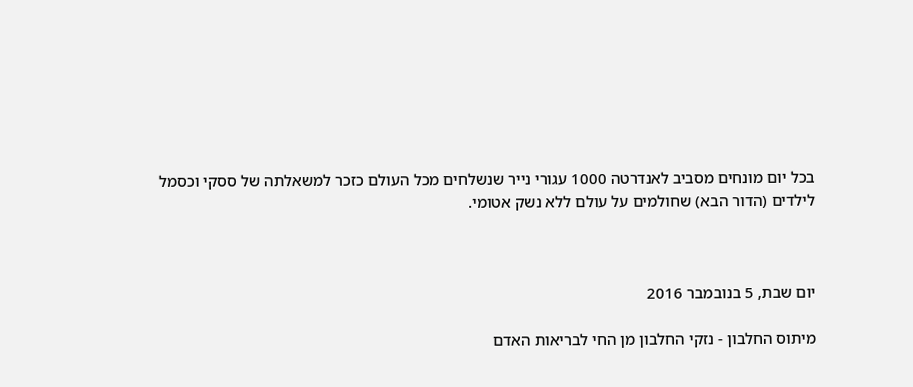בכל יום מונחים מסביב לאנדרטה 1000 עגורי נייר שנשלחים מכל העולם כזכר למשאלתה של ססקי וכסמל לילדים (הדור הבא) שחולמים על עולם ללא נשק אטומי.



יום שבת, 5 בנובמבר 2016

מיתוס החלבון - נזקי החלבון מן החי לבריאות האדם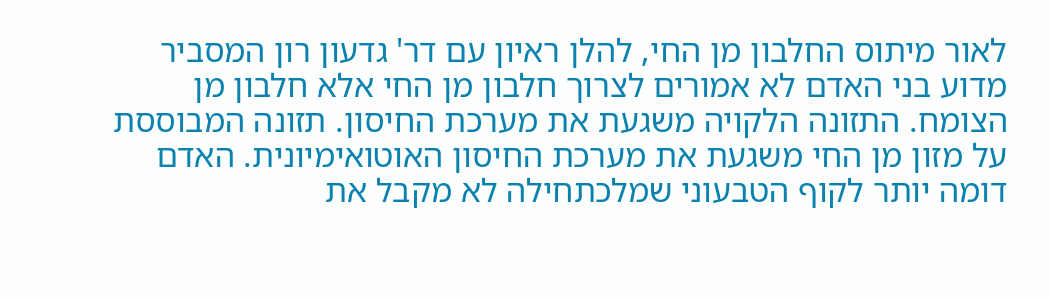לאור מיתוס החלבון מן החי, להלן ראיון עם דר' גדעון רון המסביר מדוע בני האדם לא אמורים לצרוך חלבון מן החי אלא חלבון מן הצומח. התזונה הלקויה משגעת את מערכת החיסון. תזונה המבוססת על מזון מן החי משגעת את מערכת החיסון האוטואימיונית. האדם דומה יותר לקוף הטבעוני שמלכתחילה לא מקבל את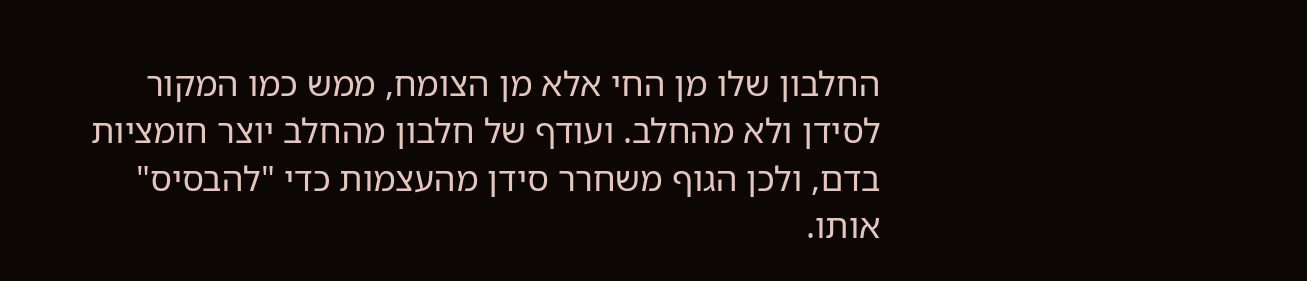החלבון שלו מן החי אלא מן הצומח, ממש כמו המקור לסידן ולא מהחלב. ועודף של חלבון מהחלב יוצר חומציות בדם, ולכן הגוף משחרר סידן מהעצמות כדי "להבסיס" אותו.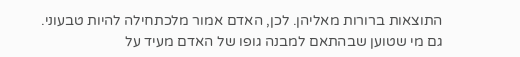התוצאות ברורות מאליהן. לכן, האדם אמור מלכתחילה להיות טבעוני. גם מי שטוען שבהתאם למבנה גופו של האדם מעיד על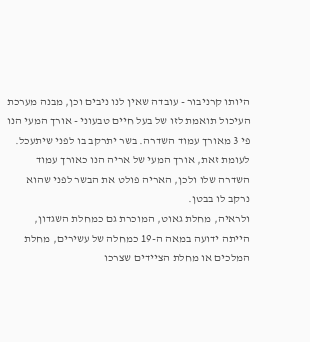היותו קרניבור - עובדה שאין לנו ניבים וכן, מבנה מערכת העיכול תואמת לזו של בעל חיים טבעוני - אורך המעי הנו פי 3 מאורך עמוד השדרה. בשר יתרקב בו לפני שיתעכל. לעומת זאת, אורך המעי של אריה הנו כאורך עמוד השדרה שלו ולכן, האריה פולט את הבשר לפני שהוא נרקב לו בבטן.
ולראיה, מחלת גאוט, המוכרת גם כמחלת השגדון, הייתה ידועה במאה ה-19 כמחלה של עשירים, מחלת המלכים או מחלת הציידים שצרכו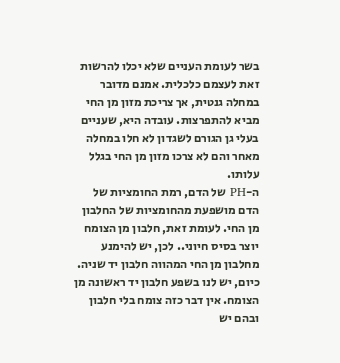בשר לעומת העניים שלא יכלו להרשות זאת לעצמם כלכלית. אמנם מדובר במחלה גנטית, אך צריכת מזון מן החי מביא להתפרצות. עובדה היא, שעניים בעלי גן הגורם לשגדון לא חלו במחלה מאחר והם לא צרכו מזון מן החי בגלל עלותו.
ה-PH של הדם, רמת החומציות של הדם מושפעת מהחומציות של החלבון מן החי. לעומת זאת, חלבון מן הצומח יוצר בסיס חיוני.. לכן, יש להימנע מחלבון מן החי המהווה חלבון יד שניה. כיום, יש לנו בשפע חלבון יד ראשונה מן הצומח. אין דבר כזה צומח בלי חלבון ובהם יש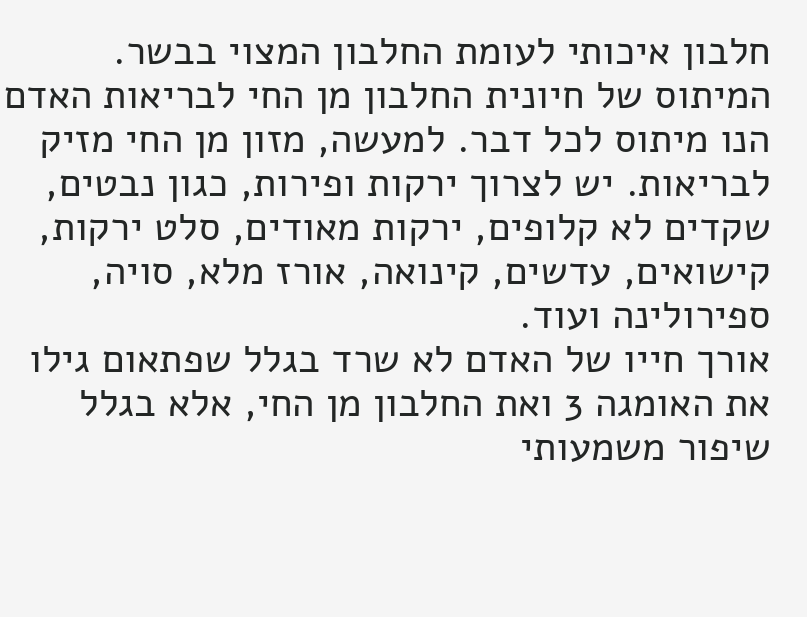חלבון איכותי לעומת החלבון המצוי בבשר. המיתוס של חיונית החלבון מן החי לבריאות האדם הנו מיתוס לכל דבר. למעשה, מזון מן החי מזיק לבריאות. יש לצרוך ירקות ופירות, כגון נבטים, שקדים לא קלופים, ירקות מאודים, סלט ירקות, קישואים, עדשים, קינואה, אורז מלא, סויה, ספירולינה ועוד.
אורך חייו של האדם לא שרד בגלל שפתאום גילו את האומגה 3 ואת החלבון מן החי, אלא בגלל שיפור משמעותי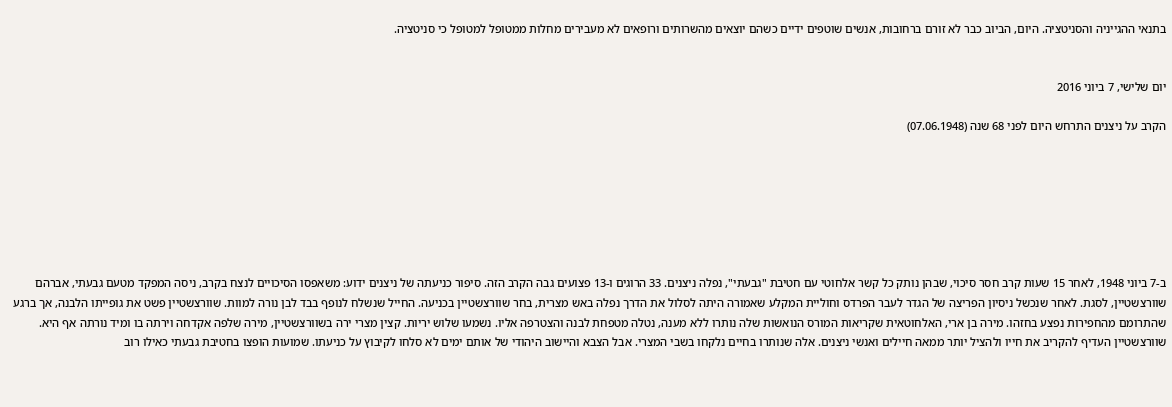בתנאי ההגייניה והסניטציה. היום, הביוב כבר לא זורם ברחובות, אנשים שוטפים ידיים כשהם יוצאים מהשרותים ורופאים לא מעבירים מחלות ממטופל למטופל כי סניטציה.


יום שלישי, 7 ביוני 2016

הקרב על ניצנים התרחש היום לפני 68 שנה (07.06.1948)







ב-7 ביוני 1948, לאחר 15 שעות קרב חסר סיכוי, שבהן נותק כל קשר אלחוטי עם חטיבת "גבעתי", נפלה ניצנים. 33 הרוגים ו-13 פצועים גבה הקרב הזה. סיפור כניעתה של ניצנים ידוע: משאפסו הסיכויים לנצח בקרב, ניסה המפקד מטעם גבעתי, אברהם שוורצשטיין, לסגת. לאחר שנכשל ניסיון הפריצה של הגדר לעבר הפרדס וחוליית המקלע שאמורה היתה לסלול את הדרך נפלה באש מצרית, בחר שוורצשטיין בכניעה. החייל שנשלח לנופף בבד לבן נורה למוות. שוורצשטיין פשט את גופייתו הלבנה, אך ברגע שהתרומם מהחפירות נפצע בחזהו. מירה בן ארי, האלחוטאית שקריאות המורס הנואשות שלה נותרו ללא מענה, נטלה מטפחת לבנה והצטרפה אליו. נשמעו שלוש יריות. קצין מצרי ירה בשוורצשטיין, מירה שלפה אקדחה וירתה בו ומיד נורתה אף היא.
שוורצשטיין העדיף להקריב את חייו ולהציל יותר ממאה חיילים ואנשי ניצנים. אלה שנותרו בחיים נלקחו בשבי המצרי. אבל הצבא והיישוב היהודי של אותם ימים לא סלחו לקיבוץ על כניעתו. שמועות הופצו בחטיבת גבעתי כאילו רוב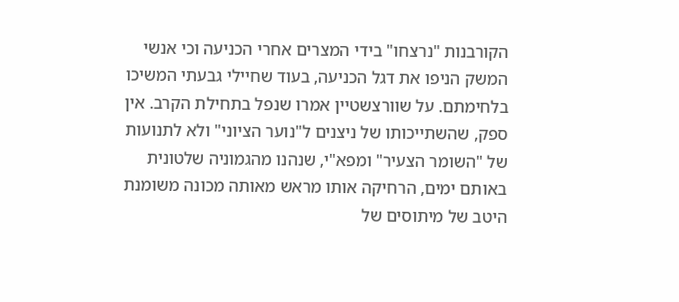הקורבנות "נרצחו" בידי המצרים אחרי הכניעה וכי אנשי המשק הניפו את דגל הכניעה, בעוד שחיילי גבעתי המשיכו בלחימתם. על שוורצשטיין אמרו שנפל בתחילת הקרב. אין ספק, שהשתייכותו של ניצנים ל"נוער הציוני" ולא לתנועות של "השומר הצעיר" ומפא"י, שנהנו מהגמוניה שלטונית באותם ימים, הרחיקה אותו מראש מאותה מכונה משומנת היטב של מיתוסים של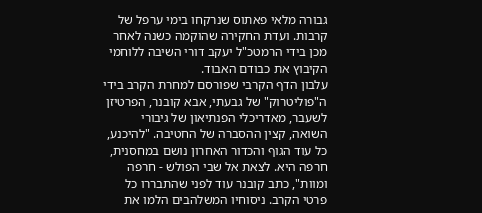גבורה מלאי פאתוס שנרקחו בימי ערפל של קרבות. ועדת החקירה שהוקמה כשנה לאחר מכן בידי הרמטכ"ל יעקב דורי השיבה ללוחמי הקיבוץ את כבודם האבוד.
עלבון הדף הקרבי שפורסם למחרת הקרב בידי ה"פוליטרוק" של גבעתי, אבא קובנר, הפרטיזן לשעבר, מאדריכלי הפנתיאון של גיבורי השואה, קצין ההסברה של החטיבה. "להיכנע, כל עוד הגוף והכדור האחרון נושם במחסנית, חרפה היא. לצאת אל שבי הפולש - חרפה ומוות", כתב קובנר עוד לפני שהתבררו כל פרטי הקרב. ניסוחיו המשלהבים הלמו את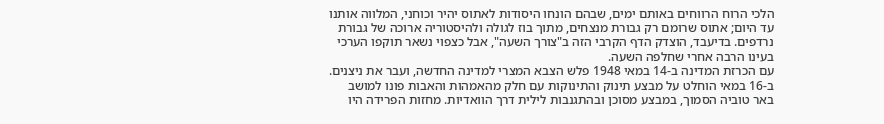הלכי הרוח הרווחים באותם ימים, שבהם הונחו היסודות לאתוס יהיר וכוחני, המלווה אותנו עד היום; אתוס שרומם רק גבורת מנצחים, מתוך בוז לגולה ולהיסטוריה ארוכה של גבורת נרדפים. בדיעבד, הוצדק הדף הקרבי הזה ב"צורך השעה", אבל כצפוי נשאר תוקפו הערכי בעינו הרבה אחרי שחלפה השעה.
עם הכרזת המדינה ב-14 במאי 1948 פלש הצבא המצרי למדינה החדשה, ועבר את ניצנים. ב-16 במאי הוחלט על מבצע תינוק והתינוקות עם חלק מהאמהות והאבות פונו למושב באר טוביה הסמוך, במבצע מסוכן ובהתגנבות לילית דרך הוואדיות. מחזות הפרידה היו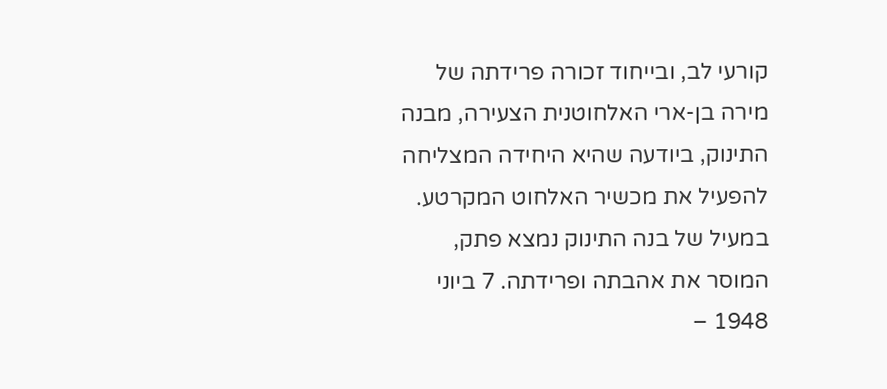קורעי לב, ובייחוד זכורה פרידתה של מירה בן-ארי האלחוטנית הצעירה, מבנה התינוק, ביודעה שהיא היחידה המצליחה להפעיל את מכשיר האלחוט המקרטע. במעיל של בנה התינוק נמצא פתק, המוסר את אהבתה ופרידתה. 7 ביוני 1948 –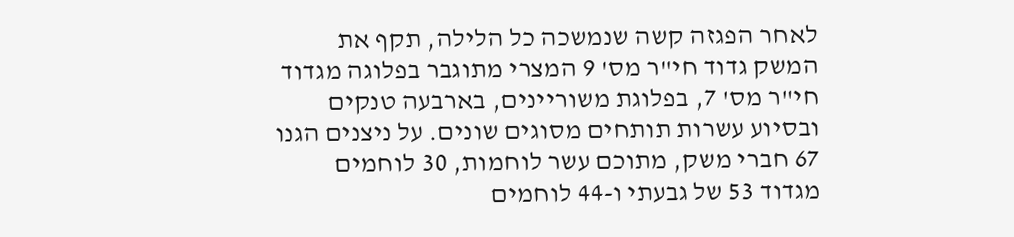לאחר הפגזה קשה שנמשכה כל הלילה, תקף את המשק גדוד חי"ר מס' 9 המצרי מתוגבר בפלוגה מגדוד חי"ר מס' 7, בפלוגת משוריינים, בארבעה טנקים ובסיוע עשרות תותחים מסוגים שונים. על ניצנים הגנו 67 חברי משק, מתוכם עשר לוחמות, 30 לוחמים מגדוד 53 של גבעתי ו-44 לוחמים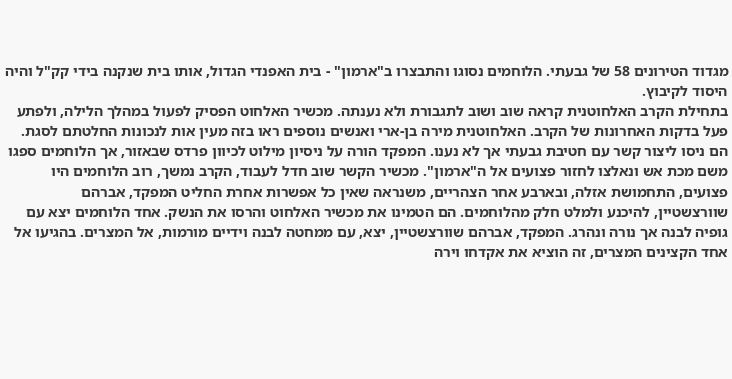מגדוד הטירונים 58 של גבעתי. הלוחמים נסוגו והתבצרו ב"ארמון" - בית האפנדי הגדול, אותו בית שנקנה בידי קק"ל והיה היסוד לקיבוץ.
בתחילת הקרב האלחוטנית קראה שוב ושוב לתגבורת ולא נענתה. מכשיר האלחוט הפסיק לפעול במהלך הלילה, ולפתע פעל בדקות האחרונות של הקרב. האלחוטנית מירה בן-ארי ואנשים נוספים ראו בזה מעין אות לנכונות החלטתם לסגת. הם ניסו ליצור קשר עם חטיבת גבעתי אך לא נענו. המפקד הורה על ניסיון מילוט לכיוון פרדס שבאזור, אך הלוחמים ספגו משם מכת אש ונאלצו לחזור פצועים אל ה"ארמון". מכשיר הקשר שוב חדל לעבוד, הקרב נמשך, רוב הלוחמים היו פצועים, התחמושת אזלה, ובארבע אחר הצהריים, משנראה שאין כל אפשרות אחרת החליט המפקד, אברהם שוורצשטיין, להיכנע ולמלט חלק מהלוחמים. הם הטמינו את מכשיר האלחוט והרסו את הנשק. אחד הלוחמים יצא עם גופיה לבנה אך נורה ונהרג. המפקד, אברהם שוורצשטיין, יצא, עם ממחטה לבנה וידיים מורמות, אל המצרים. בהגיעו אל אחד הקצינים המצרים, זה הוציא את אקדחו וירה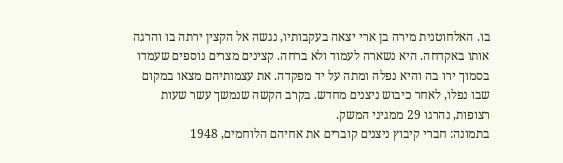בו. האלחוטנית מירה בן ארי יצאה בעקבותיו, נגשה אל הקצין ירתה בו והרגה אותו באקדחה. היא נשארה לעמוד ולא ברחה. קצינים מצרים נוספים שעמדו בסמוך ירו בה והיא נפלה ומתה על יד מפקדה. את עצמותיהם מצאו במקום שבו נפלו, לאחר כיבוש ניצנים מחדש. בקרב הקשה שנמשך עשר שעות רצופות, נהרגו 29 ממגיני המשק.
בתמונה: חברי קיבוץ ניצנים קוברים את אחיהם הלוחמים, 1948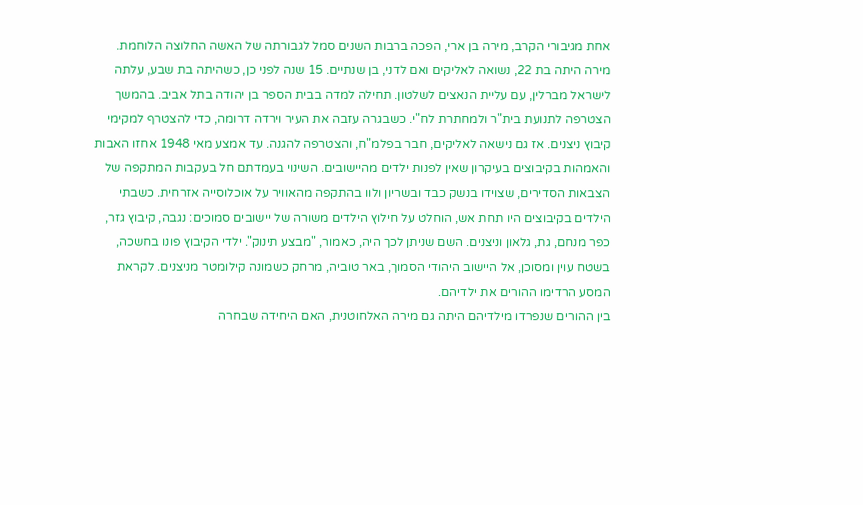אחת מגיבורי הקרב, מירה בן ארי, הפכה ברבות השנים סמל לגבורתה של האשה החלוצה הלוחמת.
מירה היתה בת 22, נשואה לאליקים ואם לדני, בן שנתיים. 15 שנה לפני כן, כשהיתה בת שבע, עלתה לישראל מברלין, עם עליית הנאצים לשלטון. תחילה למדה בבית הספר בן יהודה בתל אביב. בהמשך הצטרפה לתנועת בית"ר ולמחתרת לח"י. כשבגרה עזבה את העיר וירדה דרומה, כדי להצטרף למקימי קיבוץ ניצנים. אז גם נישאה לאליקים, חבר בפלמ"ח, והצטרפה להגנה. עד אמצע מאי 1948 אחזו האבות והאמהות בקיבוצים בעיקרון שאין לפנות ילדים מהיישובים. השינוי בעמדתם חל בעקבות המתקפה של הצבאות הסדירים, שצוידו בנשק כבד ובשריון ולוו בהתקפה מהאוויר על אוכלוסייה אזרחית. כשבתי הילדים בקיבוצים היו תחת אש, הוחלט על חילוץ הילדים משורה של יישובים סמוכים: נגבה, קיבוץ גזר, כפר מנחם, גת, גלאון וניצנים. השם שניתן לכך היה, כאמור, "מבצע תינוק". ילדי הקיבוץ פונו בחשכה, בשטח עוין ומסוכן, אל היישוב היהודי הסמוך, באר טוביה, מרחק כשמונה קילומטר מניצנים. לקראת המסע הרדימו ההורים את ילדיהם.
בין ההורים שנפרדו מילדיהם היתה גם מירה האלחוטנית, האם היחידה שבחרה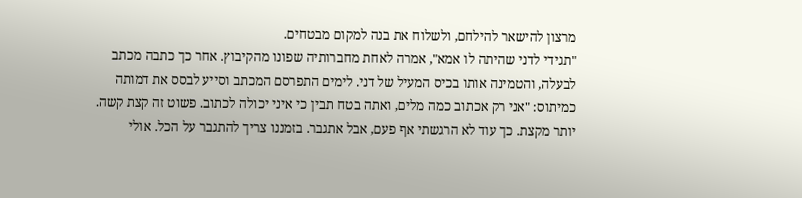מרצון להישאר להילחם, ולשלוח את בנה למקום מבטחים.
"תגידי לדני שהיתה לו אמא", אמרה לאחת מחברותיה שפונו מהקיבוץ. אחר כך כתבה מכתב לבעלה, והטמינה אותו בכיס המעיל של דני. לימים התפרסם המכתב וסייע לבסס את דמותה כמיתוס: "אני רק אכתוב כמה מלים, ואתה בטח תבין כי איני יכולה לכתוב. פשוט זה קצת קשה. יותר מקצת. כך עוד לא הרגשתי אף פעם, אבל אתגבר. בזמננו צריך להתגבר על הכל. אולי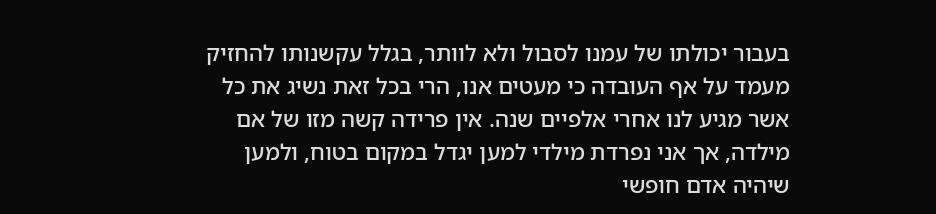בעבור יכולתו של עמנו לסבול ולא לוותר, בגלל עקשנותו להחזיק מעמד על אף העובדה כי מעטים אנו, הרי בכל זאת נשיג את כל אשר מגיע לנו אחרי אלפיים שנה. אין פרידה קשה מזו של אם מילדה, אך אני נפרדת מילדי למען יגדל במקום בטוח, ולמען שיהיה אדם חופשי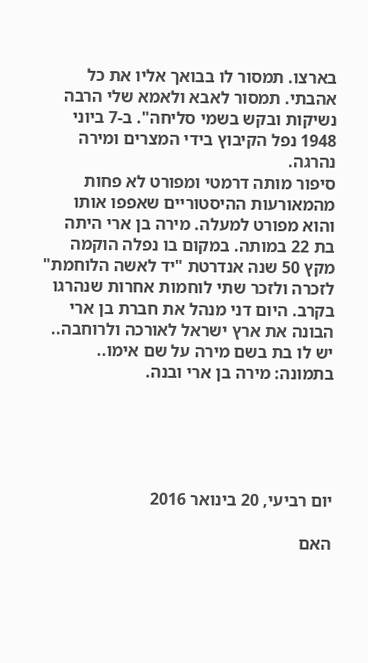בארצו. תמסור לו בבואך אליו את כל אהבתי. תמסור לאבא ולאמא שלי הרבה נשיקות ובקש בשמי סליחה". ב-7 ביוני 1948 נפל הקיבוץ בידי המצרים ומירה נהרגה.
סיפור מותה דרמטי ומפורט לא פחות מהמאורעות ההיסטוריים שאפפו אותו והוא מפורט למעלה. מירה בן ארי היתה בת 22 במותה. במקום בו נפלה הוקמה מקץ 50 שנה אנדרטת "יד לאשה הלוחמת" לזכרה ולזכר שתי לוחמות אחרות שנהרגו בקרב. היום דני מנהל את חברת בן ארי הבונה את ארץ ישראל לאורכה ולרוחבה.. יש לו בת בשם מירה על שם אימו..
בתמונה: מירה בן ארי ובנה.





יום רביעי, 20 בינואר 2016

האם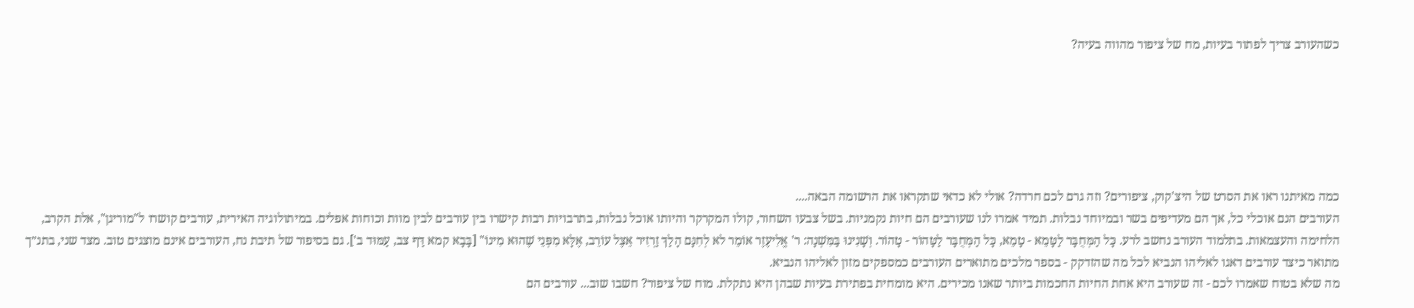כשהעורב צריך לפתור בעיות, מח של ציפור מהווה בעיה?






כמה מאיתנו ראו את הסרט של היצ'קוק, ציפורים? וזה גרם לכם חרדה? אולי לא כדאי שתקראו את הרשומה הבאה....
העורבים הנם אוכלי כל, אך הם מעדיפים בשר ובמיוחד נבלות. תמיד אמרו לנו שעורבים הם חיות נקמניות. בשל צבעו השחור, קולו המקרקר והיותו אוכל נבלות, בתרבויות רבות קישרו בין עורבים לבין מוות וכוחות אפלים. במיתולוגיה האירית, עורבים קושרו ל"מוריגן", אלת הקרב, הלחימה והעצמאות. בתלמוד העורב נחשב לרע. כָּל הַמְּחֻבָּר לַטָּמֵא - טָמֵא, כָּל הַמְּחֻבָּר לַטָּהוֹר - טָהוֹר. וְשָׁנִינוּ בַּמִּשְׁנָה: ר' אֱלִיעֶזֶר אוֹמֵר לא לְחִנָּם הָלַךְ זַרְזִיר אֵצֶל עוֹרֵב, אֶלָּא מִפְּנֵי שֶׁהוּא מִינוֹ" [בָּבָא קמא דַּף צב, עַמּוּד ב']. גם בסיפור של תיבת נח, העורבים אינם מוצגים טוב. מצד שני, בתנ״ך מתואר כיצד עורבים דאגו לאליהו הנביא לכל מה שהזדקק - בספר מלכים מתוארים העורבים כמספקים מזון לאליהו הנביא.
מה שלא בטוח שאמרו לכם - זה שעורב היא אחת החיות החכמות ביותר שאנו מכירים. היא מומחית בפתירת בעיות שבהן היא נתקלת. מוח של ציפור? חשבו שוב... עורבים הם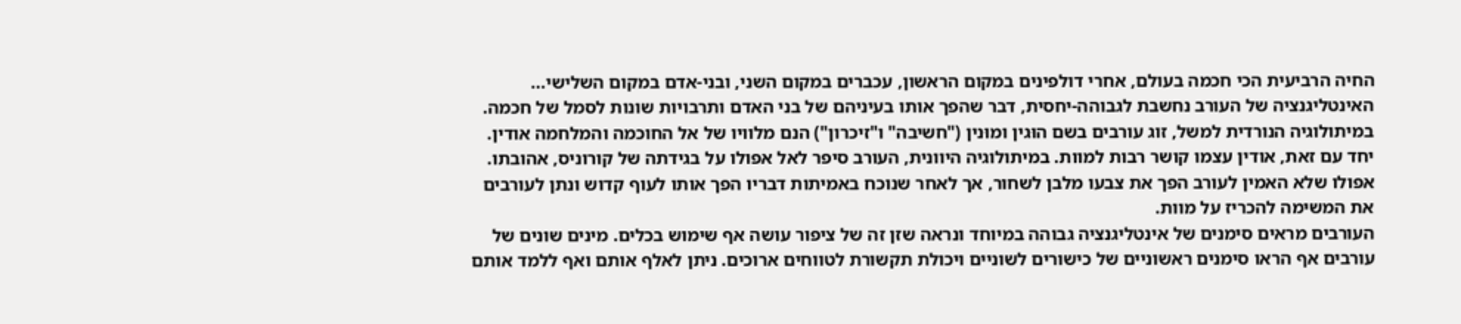החיה הרביעית הכי חכמה בעולם, אחרי דולפינים במקום הראשון, עכברים במקום השני, ובני-אדם במקום השלישי... האינטליגנציה של העורב נחשבת לגבוהה-יחסית, דבר שהפך אותו בעיניהם של בני האדם ותרבויות שונות לסמל של חכמה. במיתולוגיה הנורדית למשל, זוג עורבים בשם הוּגין ומוּנין ("חשיבה" ו"זיכרון") הנם מלוויו של אל החוכמה והמלחמה אודין. יחד עם זאת, אודין עצמו קושר רבות למוות. במיתולוגיה היוונית, העורב סיפר לאל אפולו על בגידתה של קורוניס, אהובתו. אפולו שלא האמין לעורב הפך את צבעו מלבן לשחור, אך לאחר שנוכח באמיתות דבריו הפך אותו לעוף קדוש ונתן לעורבים את המשימה להכריז על מוות.
העורבים מראים סימנים של אינטליגנציה גבוהה במיוחד ונראה שזן זה של ציפור עושה אף שימוש בכלים. מינים שונים של עורבים אף הראו סימנים ראשוניים של כישורים לשוניים ויכולת תקשורת לטווחים ארוכים. ניתן לאלף אותם ואף ללמד אותם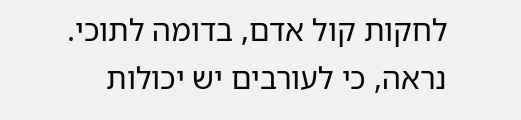לחקות קול אדם, בדומה לתוכי. נראה, כי לעורבים יש יכולות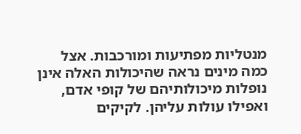מנטליות מפתיעות ומורכבות. אצל כמה מינים נראה שהיכולות האלה אינן נופלות מיכולותיהם של קופי אדם, ואפילו עולות עליהן. לקיקים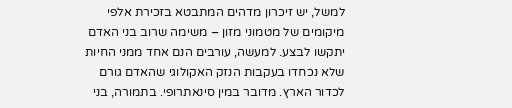למשל, יש זיכרון מדהים המתבטא בזכירת אלפי מיקומים של מטמוני מזון – משימה שרוב בני האדם יתקשו לבצע. למעשה, עורבים הנם אחד ממני החיות שלא נכחדו בעקבות הנזק האקולוגי שהאדם גורם לכדור הארץ. מדובר במין סינאתרופי. בתמורה, בני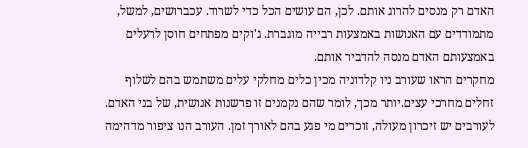האדם רק מנסים להרוג אותם. לכן, הם עושים הכל כדי לשרוד. עכברושים, למשל, מתמודדים עם האנושות באמצעות רבייה מוגברת. ג'וקים מפתחים חוסן לרעלים באמצעותם האדם מנסה להדביר אותם.
מחקרים הראו שעורב ניו קלדוניה מכין כלים מחלקי עלים משתמש בהם לשלוף זחלים מחרכי עצים.יותר מכך, לומר שהם נקמנים זו פרשנות אנושית, של בני האדם. לעורבים יש זיכרון מעולה, זוכרים מי פגע בהם לאורך זמן. העורב הנו ציפור מדהימה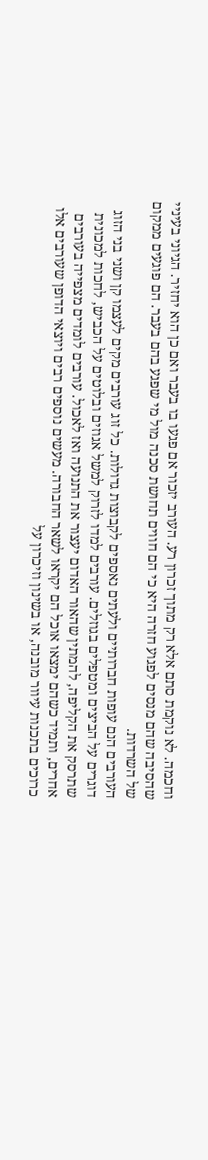וחכמה. לא נוקמת סתם אלא רק מתוך זכרון רע. העורב יזכור אם פגעו בו בעבר ואם כן הוא יחזיר. הגיוני בעיניי שהסיבה שהם מנסים לפגוע חזרה היא כי הם חווים תחושת סכנה מול מי שפגע בהם בעבר. הם פוגעים ממקום של השרדות.
העורבים הנם עופות חברותיים ולעתים נאספים לקבוצות גדולות. כל זוג עורבים מקים לעצמו קן ושני בני הזוג דוגרים על הביצים ומטפלים בגוזלים. עורבים למדו לזרוק למשל אגוזים ובלוטים על הכביש, לחכות למכונית שתרסק את הקליפה, להמתין שהאור האדום יעצור את התנועה ואז לאכול. עורבים לומדים מצפייה בעורבים אחרים, ותמיד כשהם ימצאו אוכל הם יקראו לשאר החבורה. מעשים נוספים רבים ויוצאי הדופן שעורבים אלו כרוכים בתכנות עיוור מובנה, או בשינון וזיכרון על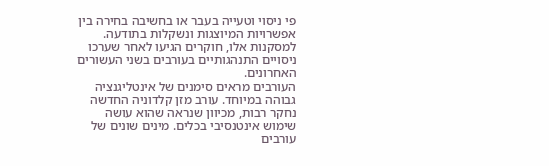פי ניסוי וטעייה בעבר או בחשיבה בחירה בין אפשרויות המיוצגות ונשקלות בתודעה. למסקנות אלו, חוקרים הגיעו לאחר שערכו ניסויים התנהגותיים בעורבים בשני העשורים האחרונים.
העורבים מראים סימנים של אינטליגנציה גבוהה במיוחד. עורב מזן קלדוניה החדשה נחקר רבות, מכיוון שנראה שהוא עושה שימוש אינטנסיבי בכלים. מינים שונים של עורבים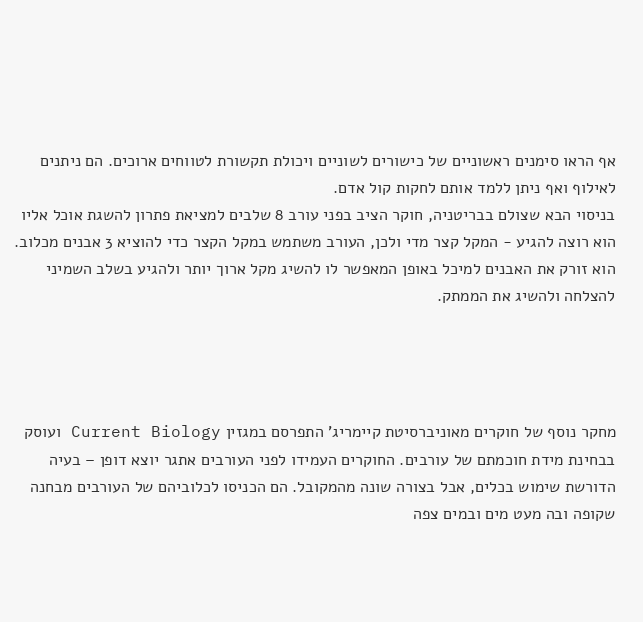אף הראו סימנים ראשוניים של כישורים לשוניים ויכולת תקשורת לטווחים ארוכים. הם ניתנים לאילוף ואף ניתן ללמד אותם לחקות קול אדם.
בניסוי הבא שצולם בבריטניה, חוקר הציב בפני עורב 8 שלבים למציאת פתרון להשגת אוכל אליו הוא רוצה להגיע - המקל קצר מדי ולכן, העורב משתמש במקל הקצר כדי להוציא 3 אבנים מכלוב. הוא זורק את האבנים למיכל באופן המאפשר לו להשיג מקל ארוך יותר ולהגיע בשלב השמיני להצלחה ולהשיג את הממתק.




מחקר נוסף של חוקרים מאוניברסיטת קיימריג' התפרסם במגזין Current Biology ועוסק בבחינת מידת חוכמתם של עורבים. החוקרים העמידו לפני העורבים אתגר יוצא דופן – בעיה הדורשת שימוש בכלים, אבל בצורה שונה מהמקובל. הם הכניסו לכלוביהם של העורבים מבחנה שקופה ובה מעט מים ובמים צפה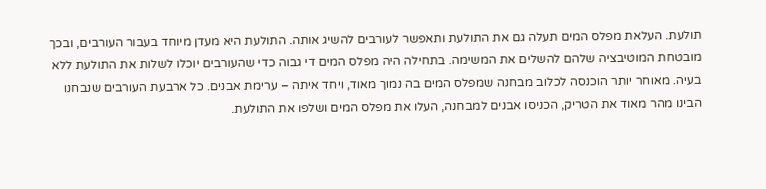תולעת. העלאת מפלס המים תעלה גם את התולעת ותאפשר לעורבים להשיג אותה. התולעת היא מעדן מיוחד בעבור העורבים, ובכך מובטחת המוטיבציה שלהם להשלים את המשימה. בתחילה היה מפלס המים די גבוה כדי שהעורבים יוכלו לשלות את התולעת ללא בעיה. מאוחר יותר הוכנסה לכלוב מבחנה שמפלס המים בה נמוך מאוד, ויחד איתה – ערימת אבנים. כל ארבעת העורבים שנבחנו הבינו מהר מאוד את הטריק, הכניסו אבנים למבחנה, העלו את מפלס המים ושלפו את התולעת.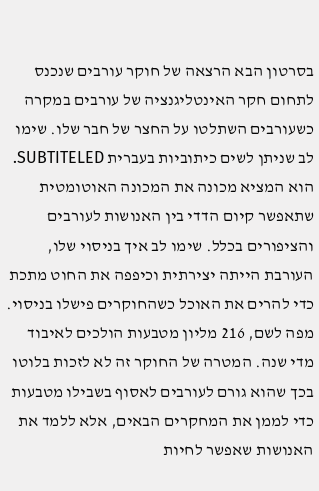בסרטון הבא הרצאה של חוקר עורבים שנכנס לתחום חקר האינטליגנציה של עורבים במקרה כשעורבים השתלטו על החצר של חבר שלו. שימו לב שניתן לשים כיתוביות בעברית SUBTITELED. הוא המציא מכונה את המכונה האוטומטית שתאפשר קיום הדדי בין האנושות לעורבים והציפורים בכלל. שימו לב איך בניסוי שלו, העורבת הייתה יצירתית וכיפפה את החוט מתכת כדי להרים את האוכל כשהחוקרים פישלו בניסוי. מפה לשם, 216 מליון מטבעות הולכים לאיבוד מדי שנה. המטרה של החוקר זה לא לזכות בלוטו בכך שהוא גורם לעורבים לאסוף בשבילו מטבעות כדי לממן את המחקרים הבאים, אלא ללמד את האנושות שאפשר לחיות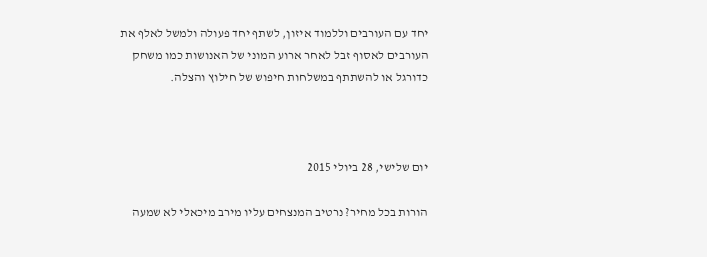יחד עם העורבים וללמוד איזון, לשתף יחד פעולה ולמשל לאלף את העורבים לאסוף זבל לאחר ארוע המוני של האנושות כמו משחק כדורגל או להשתתף במשלחות חיפוש של חילוץ והצלה.



יום שלישי, 28 ביולי 2015

הורות בכל מחיר? נרטיב המנצחים עליו מירב מיכאלי לא שמעה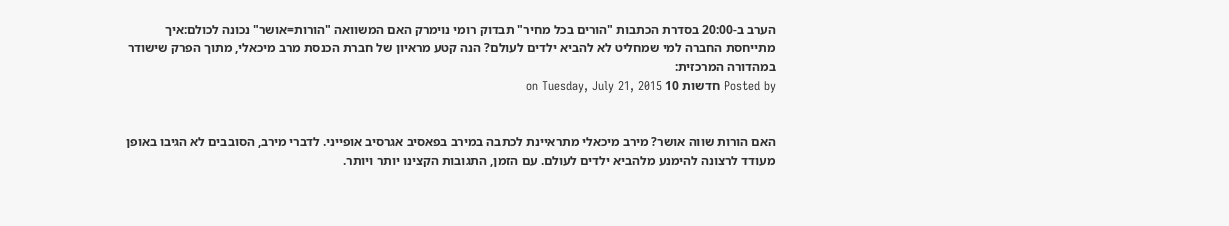הערב ב-20:00 בסדרת הכתבות "הורים בכל מחיר" תבדוק רומי נוימרק האם המשוואה "הורות=אושר" נכונה לכולם:איך מתייחסת החברה למי שמחליט לא להביא ילדים לעולם? הנה קטע מראיון של חברת הכנסת מרב מיכאלי, מתוך הפרק שישודר במהדורה המרכזית:
Posted by חדשות 10 on Tuesday, July 21, 2015


האם הורות שווה אושר? מירב מיכאלי מתראיינת לכתבה במירב בפאסיב אגרסיב אופייני. לדברי מירב, הסובבים לא הגיבו באופן מעודד לרצונה להימנע מלהביא ילדים לעולם. עם הזמן, התגובות הקצינו יותר ויותר.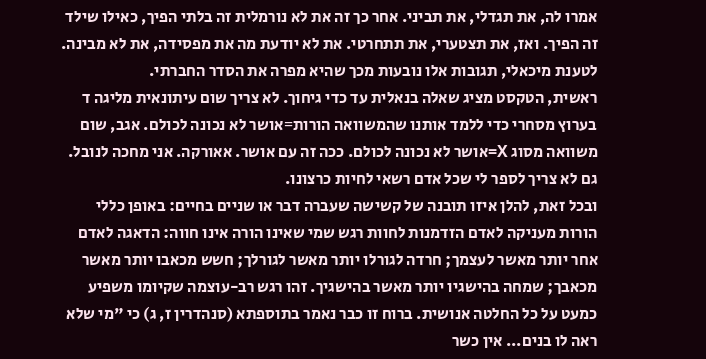אמרו לה, את תגדלי, את תביני. אחר כך זה את לא נורמלית זה בלתי הפיך, כאילו שילד זה הפיך. ואז, את תצטערי, את תתחרטי. את לא יודעת מה את מפסידה, את לא מבינה. לטענת מיכאלי, תגובות אלו נובעות מכך שהיא מפרה את הסדר החברתי.
ראשית, הטקסט מציג שאלה בנאלית עד כדי גיחוך. לא צריך שום עיתונאית מליגה ד בערוץ מסחרי כדי ללמד אותנו שהמשוואה הורות=אושר לא נכונה לכולם. אגב, שום משוואה מסוג X=אושר לא נכונה לכולם. ככה זה עם אושר. אאורקה. אני מחכה לנובל. גם לא צריך לספר לי שכל אדם רשאי לחיות כרצונו.
ובכל זאת, להלן איזו תובנה של קשישה שעברה דבר או שניים בחיים: באופן כללי הורות מעניקה לאדם הזדמנות לחוות רגש שמי שאינו הורה אינו חווה: הדאגה לאדם אחר יותר מאשר לעצמך; חרדה לגורלו יותר מאשר לגורלך; חשש מכאבו יותר מאשר מכאבך; שמחה בהישגיו יותר מאשר בהישגיך. זהו רגש רב-עוצמה שקיומו משפיע כמעט על כל החלטה אנושית. ברוח זו כבר נאמר בתוספתא (סנהדרין ז, ג) כי "מי שלא ראה לו בנים... אין כשר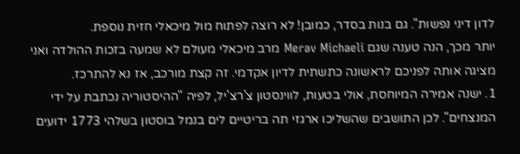לדון דיני נפשות". גם בנות בסדר, כמובן! לא רוצה לפתוח מול מיכאלי חזית נוספת.
יותר מכך, הנה טענה שגם Merav Michaeli מרב מיכאלי מעולם לא שמעה בזכות ההולדה ואני מציגה אותה לפניכם לראשונה כתשתית לדיון אקדמי. זה קצת מורכב, אז נא להתרכז.
1. ישנה אמירה המיוחסת, אולי בטעות, לווינסטון צ'רצ'יל, לפיה "ההיסטוריה נכתבת על ידי המנצחים". לכן התושבים שהשליכו ארגזי תה בריטיים לים בנמל בוסטון בשלהי 1773 ידועים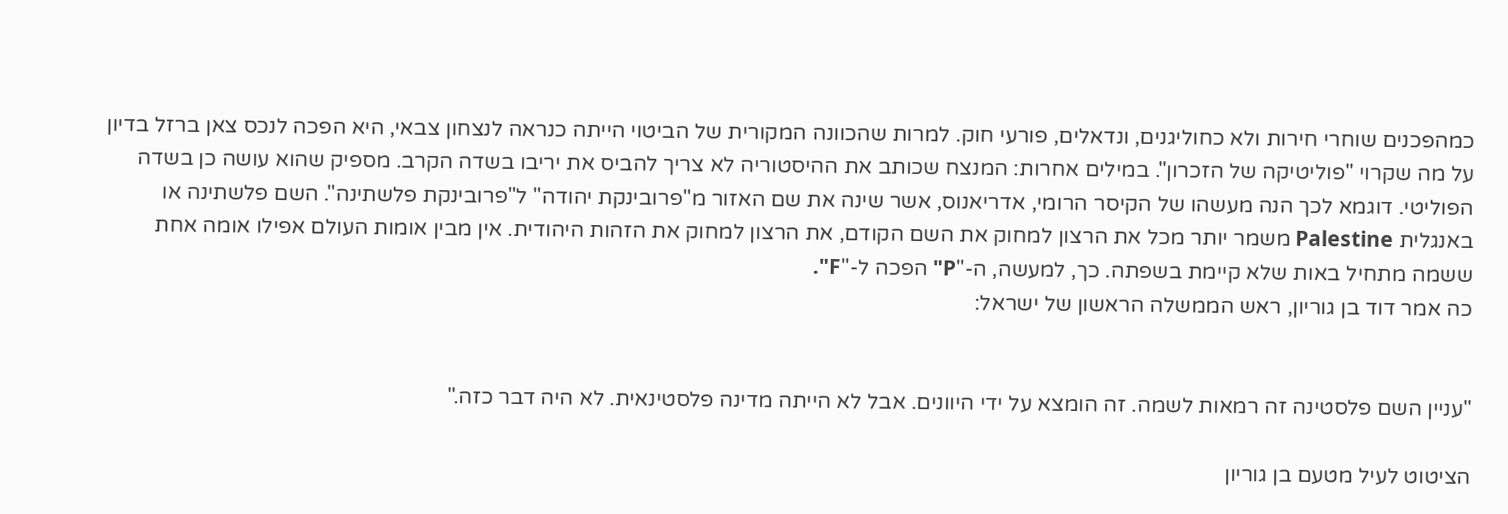כמהפכנים שוחרי חירות ולא כחוליגנים, ונדאלים, פורעי חוק. למרות שהכוונה המקורית של הביטוי הייתה כנראה לנצחון צבאי, היא הפכה לנכס צאן ברזל בדיון על מה שקרוי "פוליטיקה של הזכרון". במילים אחרות: המנצח שכותב את ההיסטוריה לא צריך להביס את יריבו בשדה הקרב. מספיק שהוא עושה כן בשדה הפוליטי. דוגמא לכך הנה מעשהו של הקיסר הרומי, אדריאנוס, אשר שינה את שם האזור מ"פרובינקת יהודה" ל"פרובינקת פלשתינה". השם פלשתינה או באנגלית Palestine משמר יותר מכל את הרצון למחוק את השם הקודם, את הרצון למחוק את הזהות היהודית. אין מבין אומות העולם אפילו אומה אחת ששמה מתחיל באות שלא קיימת בשפתה. כך, למעשה, ה-"P" הפכה ל-"F".
כה אמר דוד בן גוריון, ראש הממשלה הראשון של ישראל:


"עניין השם פלסטינה זה רמאות לשמה. זה הומצא על ידי היוונים. אבל לא הייתה מדינה פלסטינאית. לא היה דבר כזה."

הציטוט לעיל מטעם בן גוריון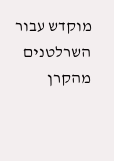מוקדש עבור השרלטנים מהקרן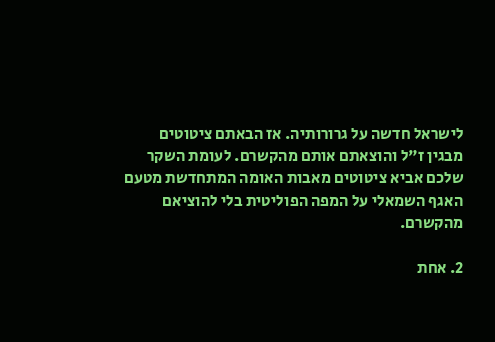לישראל חדשה על גרורותיה. אז הבאתם ציטוטים מבגין ז"ל והוצאתם אותם מהקשרם. לעומת השקר שלכם אביא ציטוטים מאבות האומה המתחדשת מטעם האגף השמאלי על המפה הפוליטית בלי להוציאם מהקשרם.

2. אחת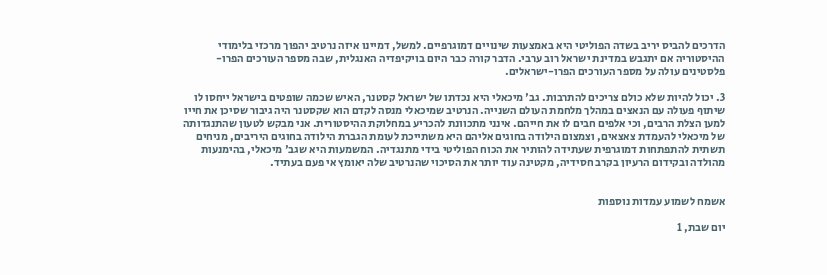הדרכים להביס יריב בשדה הפוליטי היא באמצעות שינויים דמוגרפיים. למשל, דמיינו איזה נרטיב יהפוך מרכזי בלימודי ההיסטוריה אם יתגבש במדינת ישראל רוב ערבי. הדבר קורה כבר היום בויקיפדיה האנגלית, שבה מספר העורכים הפרו-פלסטינים עולה על מספר העורכים הפרו-ישראלים.

3. יכול להיות שלא כולם צריכים להתרבות. גב' מיכאלי היא נכדתו של ישראל קסטנר, האיש שכמה שופטים בישראל ייחסו לו שיתוף פעולה עם הנאצים במהלך מלחמת העולם השנייה. הנרטיב שמיכאלי מנסה לקדם הוא שקסטנר היה גיבור שסיכן את חייו למען הצלת הרבים, וכי אלפים חבים לו את חייהם. אינני מתכוונת להכריע במחלוקת ההיסטורית. אני מבקש לטעון שהתנגדותה של מיכאלי להעמדת צאצאים, וצמצום הילודה בחוגים אליהם היא משתייכת לעומת הגברת הילודה בחוגים היריבים, מניחים תשתית להתפתחות דמוגרפית שעתידה להותיר את הכוח הפוליטי בידי מתנגדיה. המשמעות היא שגב' מיכאלי, בהימנעות מהולדה ובקידום הרעיון בקרב חסידיה, מקטינה עוד יותר את הסיכוי שהנרטיב שלה יאומץ אי פעם בעתיד.


אשמח לשמוע עמדות נוספות

יום שבת, 1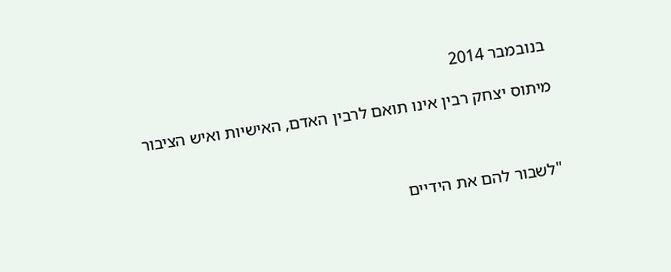בנובמבר 2014

מיתוס יצחק רבין אינו תואם לרבין האדם, האישיות ואיש הציבור



"לשבור להם את הידיים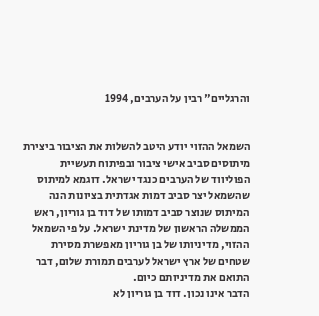והרגליים" רבין על הערבים, 1994


השמאל ההזוי יודע היטב להשלות את הציבור ביצירת מיתוסים סביב אישי ציבור ובפיתוח תעשיית הפוליווד של הערבים כנגד ישראל. דוגמא למיתוס שהשמאל יצר סביב דמות אגדתית בציונות הנה המיתוס שנוצר סביב דמותו של דוד בן גוריון, ראש הממשלה הראשון של מדינת ישראל. על פי השמאל ההזוי, מדיניותו של בן גוריון מאפשרת מסירת שטחים של ארץ ישראל לערבים תמורת שלום, דבר התואם את מדיניותם כיום.
הדבר אינו נכון. דוד בן גוריון לא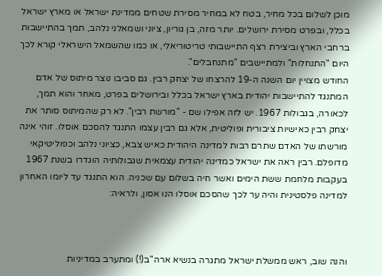מוכן לשלום בכל מחיר, בטח לא במחיר מסירת שטחים ממדינת ישראל או מארץ ישראל בכלל, ובפרט מסירת ירושלים. יותר מזה, בן גוריון, ציוני ושמאלני נלהב, תמך בהתיישבות ברחבי הארץ וביצירת רצף התיישבותי טריטוריאלי, או כמו שהשמאל הישראלי קורא לכך היום "התנחלות" ולמתיישבים "מתנחבלים".
החודש מצויין יום השנה ה-19 להרצחו של יצחק רבין. גם סביבו נוצר מיתוס של אדם המתנגד להתיישבות יהודית בארץ ישראל בכלל ובירושלים בפרט, מאחר והוא תמך, לכאורה, בגבולות 1967. יש לזה אפילו שם - "מורשת רבין". לא רק שהמיתוס סותר את יצחק רבין כאישיות ציבורית ופוליטית, אלא גם רבין עצמו התנגד להסכם אוסלו. זוהי אינה מורשתו של האדם שתרם רבות למדינה היהודית כאיש צבא, כציוני נלהב וכפוליטיקאי מדופלם. רבין ראה את ישראל כמדינה יהודית עצמאית שגבולותיה הוגדרו בשנת 1967 בעקבות מלחמת ששת הימים ואשר חיה בשלום עם שכניה. הוא התנגד עד ליומו האחרון למדינה פלסטינית והיה ער לכך שהסכם אוסלו הנו אסון, ולראיה:



והנה שוב, ראש ממשלת ישראל מתגרה בנשיא ארה"ב(!) ומתערב במדיניות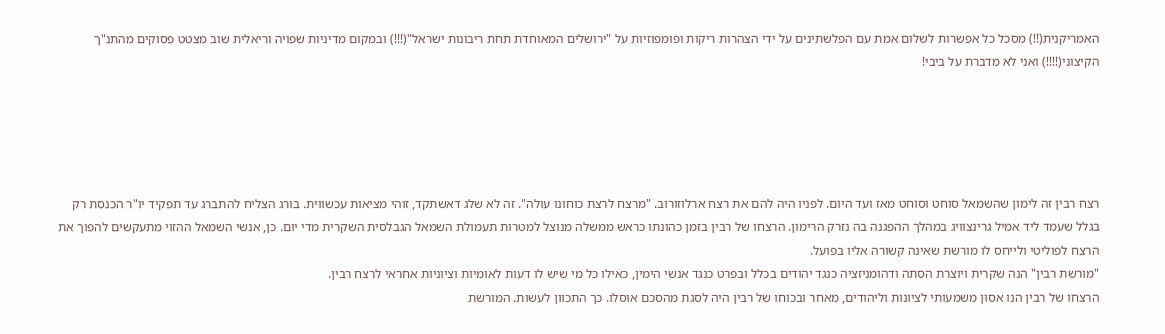האמריקנית(!!) מסכל כל אפשרות לשלום אמת עם הפלשתינים על ידי הצהרות ריקות ופומפוזיות על "ירושלים המאוחדת תחת ריבונות ישראל"(!!!) ובמקום מדיניות שפויה וריאלית שוב מצטט פסוקים מהתנ"ך הקיצוני(!!!!) ואני לא מדברת על ביבי!





רצח רבין זה לימון שהשמאל סוחט וסוחט מאז ועד היום. לפניו היה להם את רצח ארלוזורוב. "מרצח לרצת כוחונו עולה". זה לא שלג דאשתקד, זוהי מציאות עכשווית. בורג הצליח להתברג עד תפקיד יו"ר הכנסת רק בגלל שעמד ליד אמיל גרינצוויג במהלך ההפגנה בה נזרק הרימון. הרצחו של רבין בזמן כהונתו כראש ממשלה מנוצל למטרות תעמולת השמאל הגבלסית השקרית מדי יום. כן, אנשי השמאל ההזוי מתעקשים להפוך את הרצח לפוליטי ולייחס לו מורשת שאינה קשורה אליו בפועל.
"מורשת רבין" הנה שקרית ויוצרת הסתה ודהומניזציה כנגד יהודים בכלל ובפרט כנגד אנשי הימין, כאילו כל מי שיש לו דעות לאומיות וציוניות אחראי לרצח רבין.
הרצחו של רבין הנו אסון משמעותי לציונות וליהודים, מאחר ובכוחו של רבין היה לסגת מהסכם אוסלו. כך התכוון לעשות. המורשת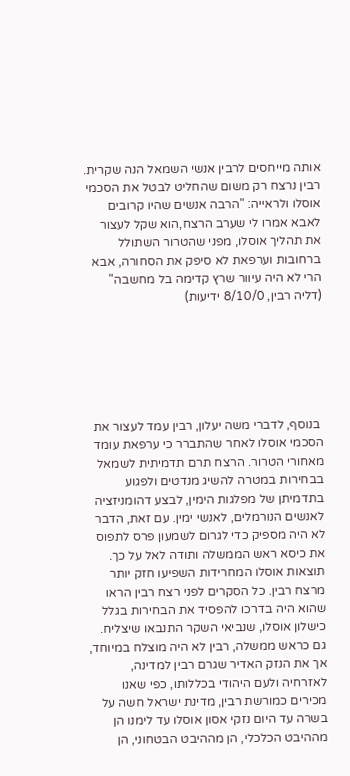אותה מייחסים לרבין אנשי השמאל הנה שקרית. רבין נרצח רק משום שהחליט לבטל את הסכמי אוסלו ולראייה: "הרבה אנשים שהיו קרובים לאבא אמרו לי שערב הרצח,הוא שקל לעצור את תהליך אוסלו, מפני שהטרור השתולל ברחובות וערפאת לא סיפק את הסחורה, אבא הרי לא היה עיוור שרץ קדימה בל מחשבה" (דליה רבין, 8/10/0 ידיעות)






 בנוסף, לדברי משה יעלון, רבין עמד לעצור את הסכמי אוסלו לאחר שהתברר כי ערפאת עומד מאחורי הטרור. הרצח תרם תדמיתית לשמאל בבחירות במטרה להשיג מנדטים ולפגוע בתדמיתן של מפלגות הימין, לבצע דהומניזציה לאנשים הנורמלים, לאנשי ימין. עם זאת, הדבר לא היה מספיק כדי לגרום לשמעון פרס לתפוס את כיסא ראש הממשלה ותודה לאל על כך. תוצאות אוסלו המחרידות השפיעו חזק יותר מרצח רבין. כל הסקרים לפני רצח רבין הראו שהוא היה בדרכו להפסיד את הבחירות בגלל כישלון אוסלו, שנביאי השקר התנבאו שיצליח. גם כראש ממשלה, רבין לא היה מוצלח במיוחד, אך את הנזק האדיר שגרם רבין למדינה, לאזרחיה ולעם היהודי בכללותו, כפי שאנו מכירים כמורשת רבין, מדינת ישראל חשה על בשרה עד היום נזקי אסון אוסלו עד לימנו הן מההיבט הכלכלי, הן מההיבט הבטחוני, הן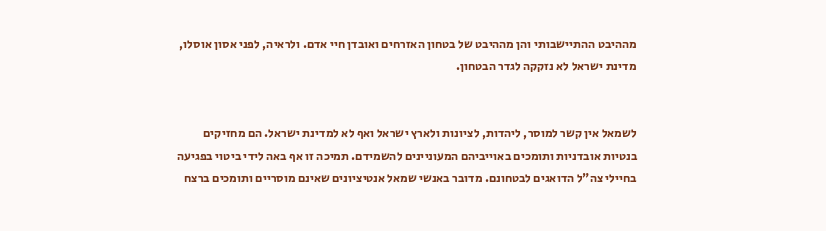מההיבט ההתיישבותי והן מההיבט של בטחון האזרחים ואובדן חיי אדם. ולראיה, לפני אסון אוסלו, מדינת ישראל לא נזקקה לגדר הבטחון.


לשמאל אין קשר למוסר, ליהדות, לציונות ולארץ ישראל ואף לא למדינת ישראל. הם מחזיקים בנטיות אובדניות ותומכים באוייביהם המעוניינים להשמידם. תמיכה זו אף באה לידי ביטוי בפגיעה בחיילי צה"ל הדואגים לבטחונם. מדובר באנשי שמאל אנטיציונים שאינם מוסריים ותומכים ברצח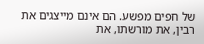של חפים מפשע. הם אינם מייצגים את רבין, את מורשתו, את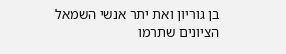בן גוריון ואת יתר אנשי השמאל הציונים שתרמו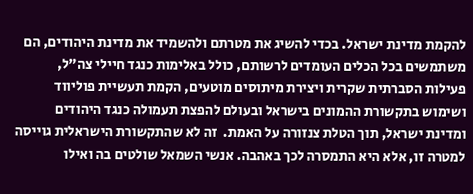להקמת מדינת ישראל. בכדי להשיג את מטרתם ולהשמיד את מדינת היהודים, הם משתמשים בכל הכלים העומדים לרשותם, כולל באלימות כנגד חיילי צה"ל, פעילות הסברתית שקרית ויצירת מיתוסים מוטעים, הקמת תעשיית פוליווד ושימוש בתקשורת ההמונים בישראל ובעולם להפצת תעמולה כנגד היהודים ומדינת ישראל, תוך הטלת צנזורה על האמת.  זה לא שהתקשורת הישראלית גוייסה למטרה זו, אלא היא התמסרה לכך באהבה. אנשי השמאל שולטים בה ואילו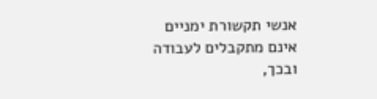אנשי תקשורת ימניים אינם מתקבלים לעבודה ובכך,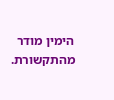הימין מודר מהתקשורת.